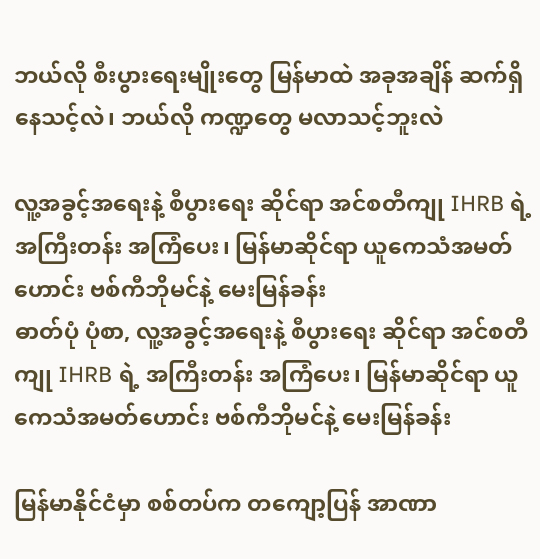ဘယ်လို စီးပွားရေးမျိုးတွေ မြန်မာထဲ အခုအချိန် ဆက်ရှိနေသင့်လဲ၊ ဘယ်လို ကဏ္ဍတွေ မလာသင့်ဘူးလဲ

လူ့အခွင့်အရေးနဲ့ စီပွားရေး ဆိုင်ရာ အင်စတီကျု IHRB ရဲ့ အကြီးတန်း အကြံပေး၊ မြန်မာဆိုင်ရာ ယူကေသံအမတ်ဟောင်း ဗစ်ကီဘိုမင်နဲ့ မေးမြန်ခန်း
ဓာတ်ပုံ ပုံစာ, လူ့အခွင့်အရေးနဲ့ စီပွားရေး ဆိုင်ရာ အင်စတီကျု IHRB ရဲ့ အကြီးတန်း အကြံပေး၊ မြန်မာဆိုင်ရာ ယူကေသံအမတ်ဟောင်း ဗစ်ကီဘိုမင်နဲ့ မေးမြန်ခန်း

မြန်မာနိုင်ငံမှာ စစ်တပ်က တကျော့ပြန် အာဏာ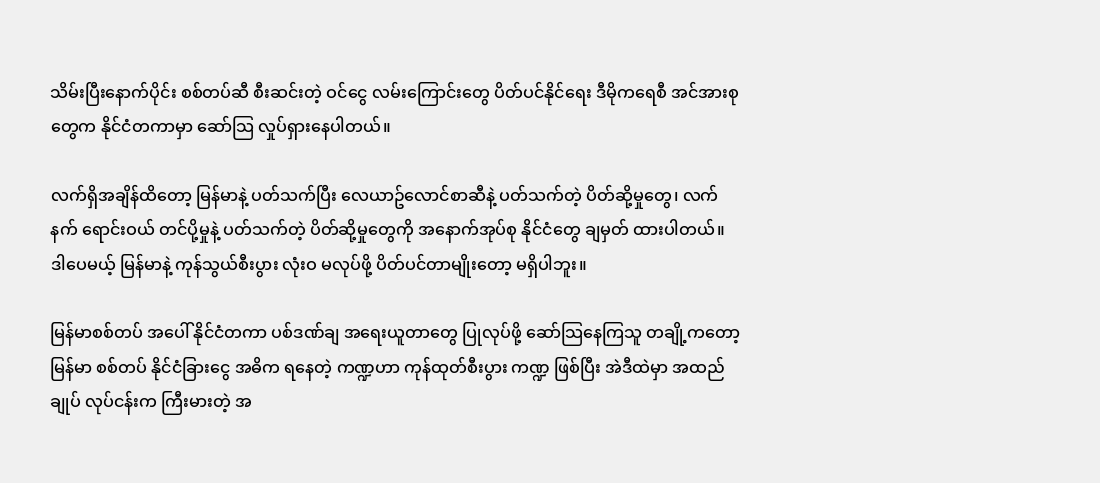သိမ်းပြီးနောက်ပိုင်း စစ်တပ်ဆီ စီးဆင်းတဲ့ ဝင်ငွေ လမ်းကြောင်းတွေ ပိတ်ပင်နိုင်ရေး ဒီမိုကရေစီ အင်အားစုတွေက နိုင်ငံတကာမှာ ဆော်သြ လှုပ်ရှားနေပါတယ်။

လက်ရှိအချိန်ထိတော့ မြန်မာနဲ့ ပတ်သက်ပြီး လေယာဥ်လောင်စာဆီနဲ့ ပတ်သက်တဲ့ ပိတ်ဆို့မှုတွေ၊ လက်နက် ရောင်းဝယ် တင်ပို့မှုနဲ့ ပတ်သက်တဲ့ ပိတ်ဆို့မှုတွေကို အနောက်အုပ်စု နိုင်ငံတွေ ချမှတ် ထားပါတယ်။ ဒါပေမယ့် မြန်မာနဲ့ ကုန်သွယ်စီးပွား လုံးဝ မလုပ်ဖို့ ပိတ်ပင်တာမျိုးတော့ မရှိပါဘူး။

မြန်မာစစ်တပ် အပေါ် နိုင်ငံတကာ ပစ်ဒဏ်ချ အရေးယူတာတွေ ပြုလုပ်ဖို့ ဆော်သြနေကြသူ တချို့ကတော့ မြန်မာ စစ်တပ် နိုင်ငံခြားငွေ အဓိက ရနေတဲ့ ကဏ္ဍဟာ ကုန်ထုတ်စီးပွား ကဏ္ဍ ဖြစ်ပြီး အဲဒီထဲမှာ အထည်ချုပ် လုပ်ငန်းက ကြီးမားတဲ့ အ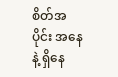စိတ်အပိုင်း အနေနဲ့ ရှိနေ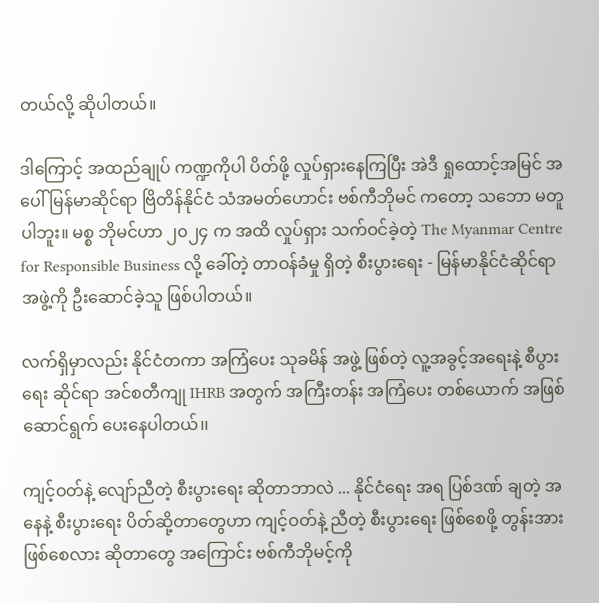တယ်လို့ ဆိုပါတယ်။

ဒါကြောင့် အထည်ချုပ် ကဏ္ဍကိုပါ ပိတ်ဖို့ လှုပ်ရှားနေကြပြီး အဲဒီ ရှုထောင့်အမြင် အပေါ် မြန်မာဆိုင်ရာ ဗြိတိန်နိုင်ငံ သံအမတ်ဟောင်း ဗစ်ကီဘိုမင် ကတော့ သဘော မတူပါဘူး။ မစ္စ ဘိုမင်ဟာ ၂၀၂၄ က အထိ လှုပ်ရှား သက်ဝင်ခဲ့တဲ့ The Myanmar Centre for Responsible Business လို့ ခေါ်တဲ့ တာဝန်ခံမှု ရှိတဲ့ စီးပွားရေး - မြန်မာနိုင်ငံဆိုင်ရာ အဖွဲ့ကို ဦးဆောင်ခဲ့သူ ဖြစ်ပါတယ်။

လက်ရှိမှာလည်း နိုင်ငံတကာ အကြံပေး သုခမိန် အဖွဲ့ ဖြစ်တဲ့ လူ့အခွင့်အရေးနဲ့ စီပွားရေး ဆိုင်ရာ အင်စတီကျု IHRB အတွက် အကြီးတန်း အကြံပေး တစ်ယောက် အဖြစ် ဆောင်ရွက် ပေးနေပါတယ်၊၊

ကျင့်ဝတ်နဲ့ လျော်ညီတဲ့ စီးပွားရေး ဆိုတာဘာလဲ ... နိုင်ငံရေး အရ ပြစ်ဒဏ် ချတဲ့ အနေနဲ့ စီးပွားရေး ပိတ်ဆို့တာတွေဟာ ကျင့်ဝတ်နဲ့ ညီတဲ့ စီးပွားရေး ဖြစ်စေဖို့ တွန်းအား ဖြစ်စေလား ဆိုတာတွေ အကြောင်း ဗစ်ကီဘိုမင့်ကို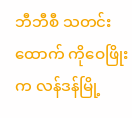ဘီဘီစီ သတင်းထောက် ကိုဝေဖြိုးက လန်ဒန်မြို့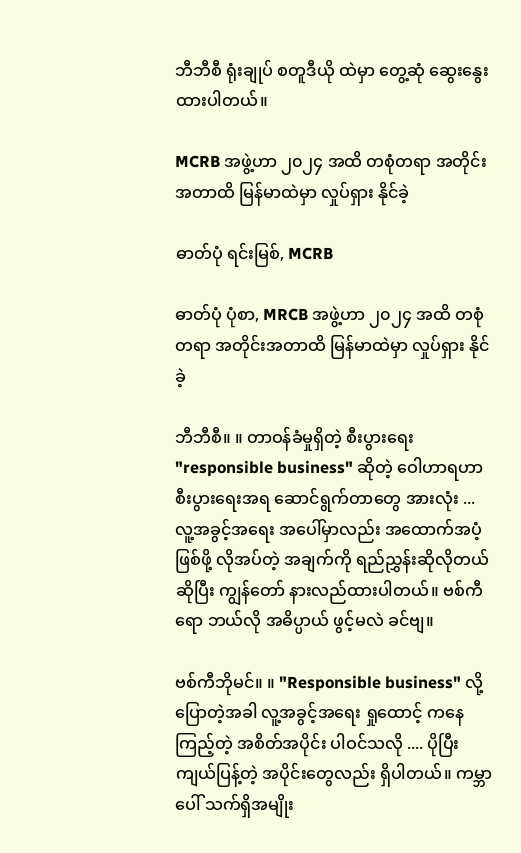ဘီဘီစီ ရုံးချုပ် စတူဒီယို ထဲမှာ တွေ့ဆုံ ဆွေးနွေးထားပါတယ်။

MCRB အဖွဲ့ဟာ ၂၀၂၄ အထိ တစုံတရာ အတိုင်းအတာထိ မြန်မာထဲမှာ လှုပ်ရှား နိုင်ခဲ့

ဓာတ်ပုံ ရင်းမြစ်, MCRB

ဓာတ်ပုံ ပုံစာ, MRCB အဖွဲ့ဟာ ၂၀၂၄ အထိ တစုံတရာ အတိုင်းအတာထိ မြန်မာထဲမှာ လှုပ်ရှား နိုင်ခဲ့

ဘီဘီစီ။ ။ တာဝန်ခံမှုရှိတဲ့ စီးပွားရေး "responsible business" ဆိုတဲ့ ဝေါဟာရဟာ စီးပွားရေးအရ ဆောင်ရွက်တာတွေ အားလုံး ... လူ့အခွင့်အရေး အပေါ်မှာလည်း အထောက်အပံ့ ဖြစ်ဖို့ လိုအပ်တဲ့ အချက်ကို ရည်ညွှန်းဆိုလိုတယ် ဆိုပြီး ကျွန်တော် နားလည်ထားပါတယ်။ ဗစ်ကီရော ဘယ်လို အဓိပ္ပာယ် ဖွင့်မလဲ ခင်ဗျ။

ဗစ်ကီဘိုမင်။ ။ "Responsible business" လို့ ပြောတဲ့အခါ လူ့အခွင့်အရေး ရှုထောင့် ကနေ ကြည့်တဲ့ အစိတ်အပိုင်း ပါဝင်သလို .... ပိုပြီး ကျယ်ပြန့်တဲ့ အပိုင်းတွေလည်း ရှိပါတယ်။ ကမ္ဘာပေါ် သက်ရှိအမျိုး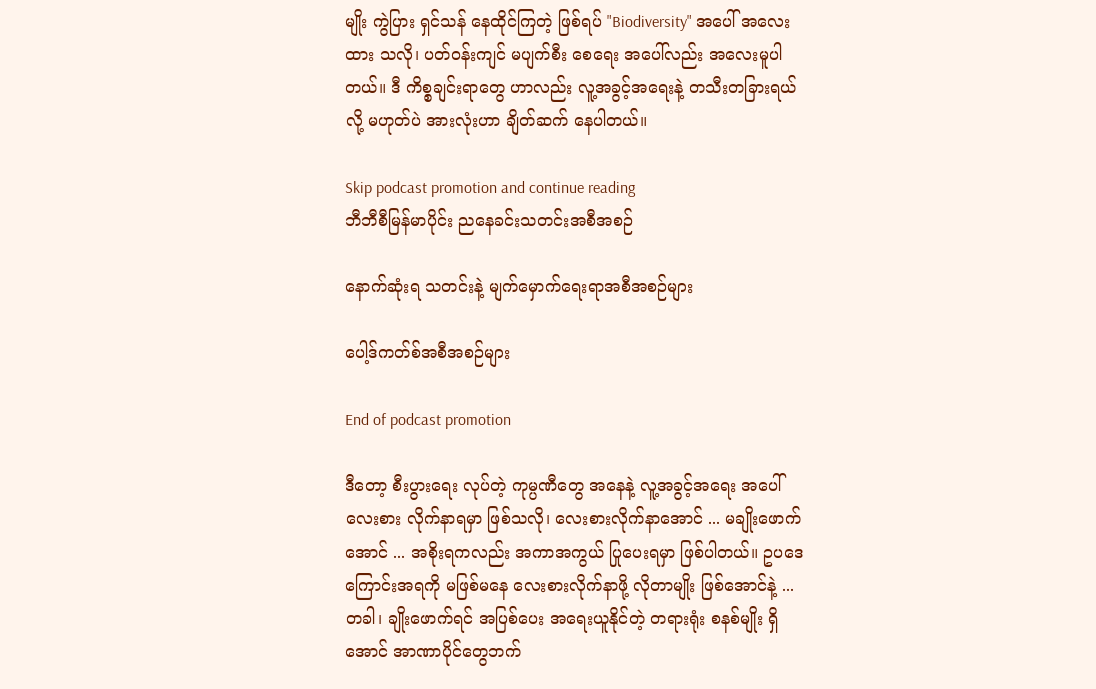မျိုး ကွဲပြား ရှင်သန် နေထိုင်ကြတဲ့ ဖြစ်ရပ် "Biodiversity" အပေါ် အလေးထား သလို၊ ပတ်ဝန်းကျင် မပျက်စီး စေရေး အပေါ်လည်း အလေးမူပါတယ်။ ဒီ ကိစ္စချင်းရာတွေ ဟာလည်း လူ့အခွင့်အရေးနဲ့ တသီးတခြားရယ်လို့ မဟုတ်ပဲ အားလုံးဟာ ချိတ်ဆက် နေပါတယ်။

Skip podcast promotion and continue reading
ဘီဘီစီမြန်မာပိုင်း ညနေခင်းသတင်းအစီအစဉ်

နောက်ဆုံးရ သတင်းနဲ့ မျက်မှောက်ရေးရာအစီအစဉ်များ

ပေါ့ဒ်ကတ်စ်အစီအစဉ်များ

End of podcast promotion

ဒီတော့ စီးပွားရေး လုပ်တဲ့ ကုမ္ပဏီတွေ အနေနဲ့ လူ့အခွင့်အရေး အပေါ် လေးစား လိုက်နာရမှာ ဖြစ်သလို၊ လေးစားလိုက်နာအောင် ... မချိုးဖောက်အောင် ... အစိုးရကလည်း အကာအကွယ် ပြုပေးရမှာ ဖြစ်ပါတယ်။ ဥပဒေကြောင်းအရကို မဖြစ်မနေ လေးစားလိုက်နာဖို့ လိုတာမျိုး ဖြစ်အောင်နဲ့ ... တခါ၊ ချိုးဖောက်ရင် အပြစ်ပေး အရေးယူနိုင်တဲ့ တရားရုံး စနစ်မျိုး ရှိအောင် အာဏာပိုင်တွေဘက်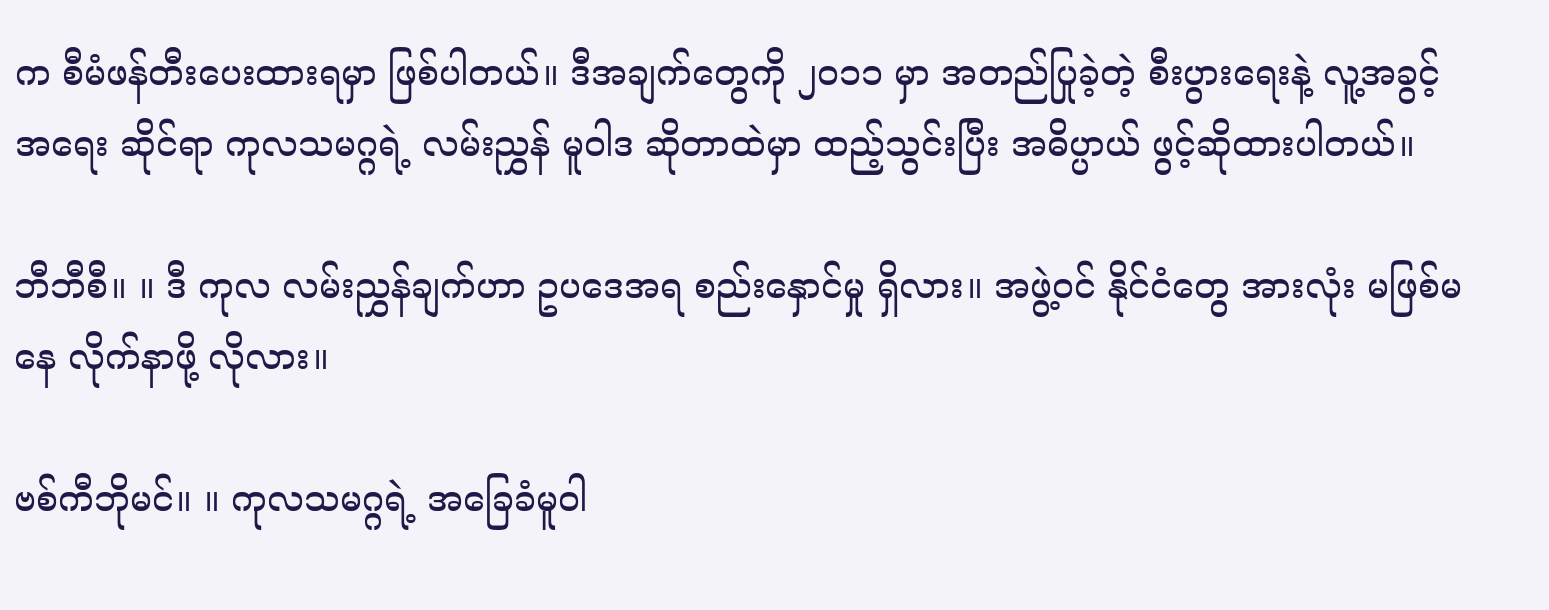က စီမံဖန်တီးပေးထားရမှာ ဖြစ်ပါတယ်။ ဒီအချက်တွေကို ၂၀၁၁ မှာ အတည်ပြုခဲ့တဲ့ စီးပွားရေးနဲ့ လူ့အခွင့်အရေး ဆိုင်ရာ ကုလသမဂ္ဂရဲ့ လမ်းညွှန် မူဝါဒ ဆိုတာထဲမှာ ထည့်သွင်းပြီး အဓိပ္ပာယ် ဖွင့်ဆိုထားပါတယ်။

ဘီဘီစီ။ ။ ဒီ ကုလ လမ်းညွှန်ချက်ဟာ ဥပဒေအရ စည်းနှောင်မှု ရှိလား။ အဖွဲ့ဝင် နိုင်ငံတွေ အားလုံး မဖြစ်မနေ လိုက်နာဖို့ လိုလား။

ဗစ်ကီဘိုမင်။ ။ ကုလသမဂ္ဂရဲ့ အခြေခံမူဝါ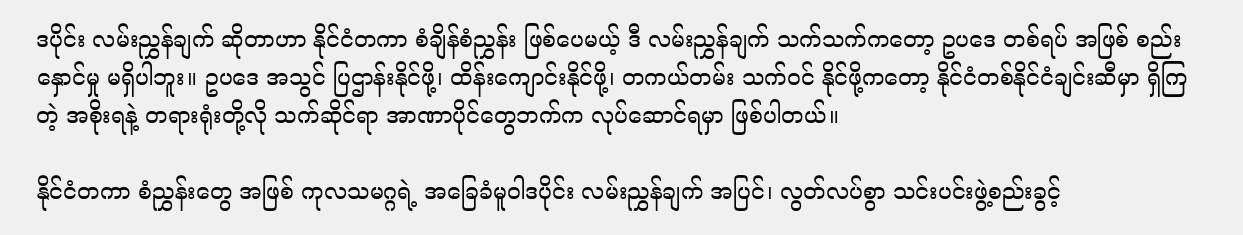ဒပိုင်း လမ်းညွှန်ချက် ဆိုတာဟာ နိုင်ငံတကာ စံချိန်စံညွှန်း ဖြစ်ပေမယ့် ဒီ လမ်းညွှန်ချက် သက်သက်ကတော့ ဥပဒေ တစ်ရပ် အဖြစ် စည်းနှောင်မှု မရှိပါဘူး။ ဥပဒေ အသွင် ပြဌာန်းနိုင်ဖို့၊ ထိန်းကျောင်းနိုင်ဖို့၊ တကယ်တမ်း သက်ဝင် နိုင်ဖို့ကတော့ နိုင်ငံတစ်နိုင်ငံချင်းဆီမှာ ရှိကြတဲ့ အစိုးရနဲ့ တရားရုံးတို့လို သက်ဆိုင်ရာ အာဏာပိုင်တွေဘက်က လုပ်ဆောင်ရမှာ ဖြစ်ပါတယ်။

နိုင်ငံတကာ စံညွှန်းတွေ အဖြစ် ကုလသမဂ္ဂရဲ့ အခြေခံမူဝါဒပိုင်း လမ်းညွှန်ချက် အပြင်၊ လွတ်လပ်စွာ သင်းပင်းဖွဲ့စည်းခွင့်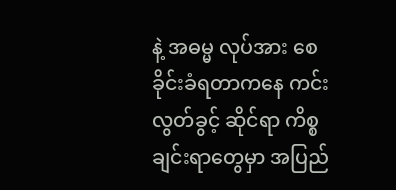နဲ့ အဓမ္မ လုပ်အား စေခိုင်းခံရတာကနေ ကင်းလွတ်ခွင့် ဆိုင်ရာ ကိစ္စချင်းရာတွေမှာ အပြည်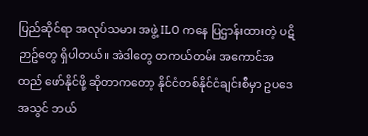ပြည်ဆိုင်ရာ အလုပ်သမား အဖွဲ့ ILO ကနေ ပြဌာန်းထားတဲ့ ပဋိဉာဥ်တွေ ရှိပါတယ်။ အဲဒါတွေ တကယ်တမ်း အကောင်အထည် ဖော်နိုင်ဖို့ ဆိုတာကတော့ နိုင်ငံတစ်နိုင်ငံချင်းစီမှာ ဥပဒေအသွင် ဘယ်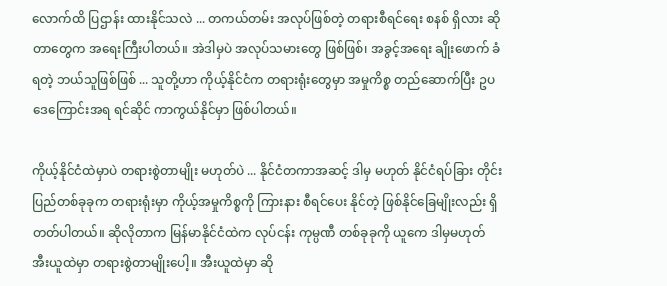လောက်ထိ ပြဌာန်း ထားနိုင်သလဲ ... တကယ်တမ်း အလုပ်ဖြစ်တဲ့ တရားစီရင်ရေး စနစ် ရှိလား ဆိုတာတွေက အရေးကြီးပါတယ်။ အဲဒါမှပဲ အလုပ်သမားတွေ ဖြစ်ဖြစ်၊ အခွင့်အရေး ချိုးဖောက် ခံရတဲ့ ဘယ်သူဖြစ်ဖြစ် ... သူတို့ဟာ ကိုယ့်နိုင်ငံက တရားရုံးတွေမှာ အမှုကိစ္စ တည်ဆောက်ပြီး ဥပဒေကြောင်းအရ ရင်ဆိုင် ကာကွယ်နိုင်မှာ ဖြစ်ပါတယ်။

ကိုယ့်နိုင်ငံထဲမှာပဲ တရားစွဲတာမျိုး မဟုတ်ပဲ ... နိုင်ငံတကာအဆင့် ဒါမှ မဟုတ် နိုင်ငံရပ်ခြား တိုင်းပြည်တစ်ခုခုက တရားရုံးမှာ ကိုယ့်အမှုကိစ္စကို ကြားနား စီရင်ပေး နိုင်တဲ့ ဖြစ်နိုင်ခြေမျိုးလည်း ရှိတတ်ပါတယ်။ ဆိုလိုတာက မြန်မာနိုင်ငံထဲက လုပ်ငန်း ကုမ္ပဏီ တစ်ခုခုကို ယူကေ ဒါမှမဟုတ် အီးယူထဲမှာ တရားစွဲတာမျိုးပေါ့။ အီးယူထဲမှာ ဆို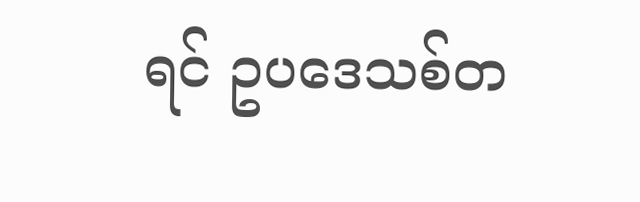ရင် ဥပဒေသစ်တ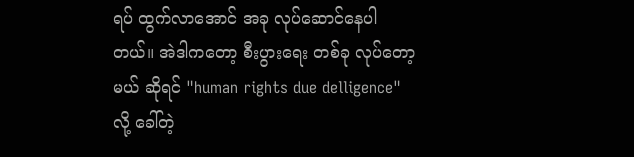ရပ် ထွက်လာအောင် အခု လုပ်ဆောင်နေပါတယ်။ အဲဒါကတော့ စီးပွားရေး တစ်ခု လုပ်တော့မယ် ဆိုရင် "human rights due delligence" လို့ ခေါ်တဲ့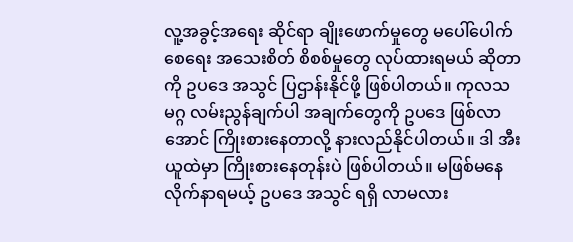လူ့အခွင့်အရေး ဆိုင်ရာ ချိုးဖောက်မှုတွေ မပေါ်ပေါက်စေရေး အသေးစိတ် စိစစ်မှုတွေ လုပ်ထားရမယ် ဆိုတာကို ဥပဒေ အသွင် ပြဌာန်းနိုင်ဖို့ ဖြစ်ပါတယ်။ ကုလသမဂ္ဂ လမ်းညွန်ချက်ပါ အချက်တွေကို ဥပဒေ ဖြစ်လာအောင် ကြိုးစားနေတာလို့ နားလည်နိုင်ပါတယ်။ ဒါ အီးယူထဲမှာ ကြိုးစားနေတုန်းပဲ ဖြစ်ပါတယ်။ မဖြစ်မနေ လိုက်နာရမယ့် ဥပဒေ အသွင် ရရှိ လာမလား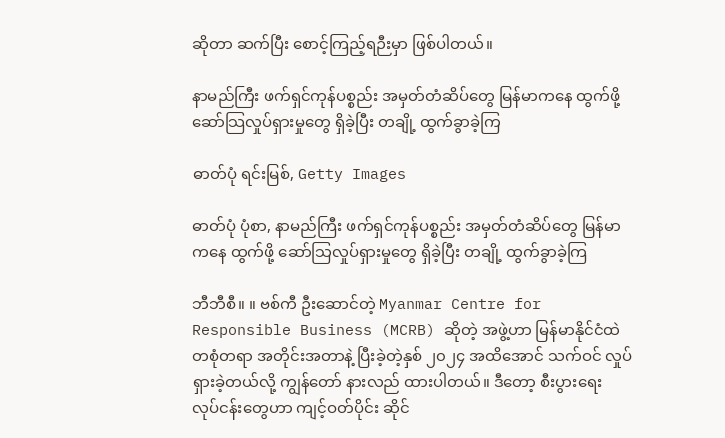ဆိုတာ ဆက်ပြီး စောင့်ကြည့်ရဉီးမှာ ဖြစ်ပါတယ်။

နာမည်ကြီး ဖက်ရှင်ကုန်ပစ္စည်း အမှတ်တံဆိပ်တွေ မြန်မာကနေ ထွက်ဖို့ ဆော်သြလှုပ်ရှားမှုတွေ ရှိခဲ့ပြီး တချို့ ထွက်ခွာခဲ့ကြ

ဓာတ်ပုံ ရင်းမြစ်, Getty Images

ဓာတ်ပုံ ပုံစာ, နာမည်ကြီး ဖက်ရှင်ကုန်ပစ္စည်း အမှတ်တံဆိပ်တွေ မြန်မာကနေ ထွက်ဖို့ ဆော်သြလှုပ်ရှားမှုတွေ ရှိခဲ့ပြီး တချို့ ထွက်ခွာခဲ့ကြ

ဘီဘီစီ။ ။ ဗစ်ကီ ဦးဆောင်တဲ့ Myanmar Centre for Responsible Business (MCRB) ဆိုတဲ့ အဖွဲ့ဟာ မြန်မာနိုင်ငံထဲ တစုံတရာ အတိုင်းအတာနဲ့ ပြီးခဲ့တဲ့နှစ် ၂၀၂၄ အထိအောင် သက်ဝင် လှုပ်ရှားခဲ့တယ်လို့ ကျွန်တော် နားလည် ထားပါတယ်။ ဒီတော့ စီးပွားရေး လုပ်ငန်းတွေဟာ ကျင့်ဝတ်ပိုင်း ဆိုင်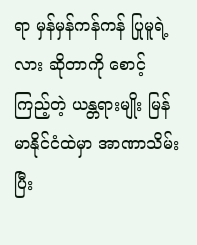ရာ မှန်မှန်ကန်ကန် ပြုမူရဲ့လား ဆိုတာကို စောင့်ကြည့်တဲ့ ယန္တရားမျိုး မြန်မာနိုင်ငံထဲမှာ အာဏာသိမ်းပြီး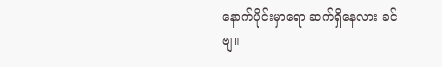နောက်ပိုင်းမှာရော ဆက်ရှိနေလား ခင်ဗျ။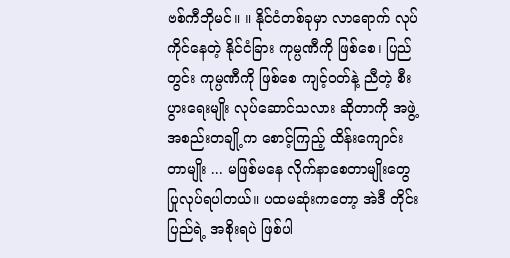ဗစ်ကီဘိုမင်။ ။ နိုင်ငံတစ်ခုမှာ လာရောက် လုပ်ကိုင်နေတဲ့ နိုင်ငံခြား ကုမ္ပဏီကို ဖြစ်စေ၊ ပြည်တွင်း ကုမ္ပဏီကို ဖြစ်စေ ကျင့်ဝတ်နဲ့ ညီတဲ့ စီးပွားရေးမျိုး လုပ်ဆောင်သလား ဆိုတာကို အဖွဲ့အစည်းတချို့က စောင့်ကြည့် ထိန်းကျောင်းတာမျိုး ... မဖြစ်မနေ လိုက်နာစေတာမျိုးတွေ ပြုလုပ်ရပါတယ်။ ပထမဆုံးကတော့ အဲဒီ တိုင်းပြည်ရဲ့ အစိုးရပဲ ဖြစ်ပါ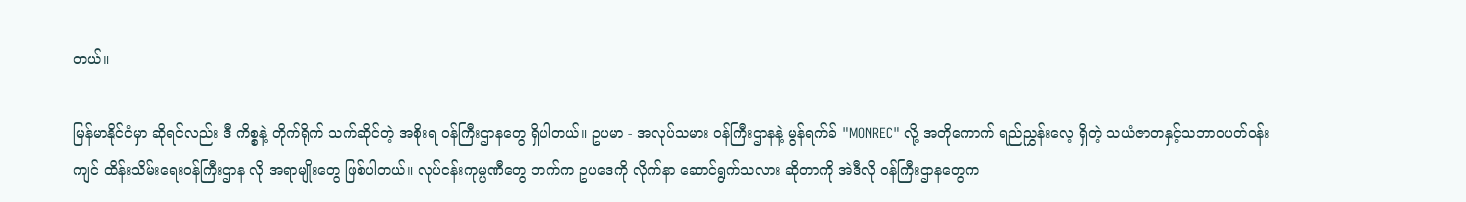တယ်။

မြန်မာနိုင်ငံမှာ ဆိုရင်လည်း ဒီ ကိစ္စနဲ့ တိုက်ရိုက် သက်ဆိုင်တဲ့ အစိုးရ ဝန်ကြီးဌာနတွေ ရှိပါတယ်။ ဥပမာ - အလုပ်သမား ဝန်ကြီးဌာနနဲ့ မွန်ရက်ခ် "MONREC" လို့ အတိုကောက် ရည်ညွှန်းလေ့ ရှိတဲ့ သယံဇာတနှင့်သဘာဝပတ်ဝန်းကျင် ထိန်းသိမ်းရေးဝန်ကြီးဌာန လို အရာမျိုးတွေ ဖြစ်ပါတယ်။ လုပ်ငန်းကုမ္ပဏီတွေ ဘက်က ဥပဒေကို လိုက်နာ ဆောင်ရွက်သလား ဆိုတာကို အဲဒီလို ဝန်ကြီးဌာနတွေက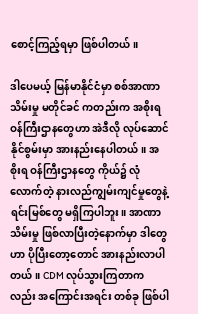စောင့်ကြည့်ရမှာ ဖြစ်ပါတယ်။

ဒါပေမယ့် မြန်မာနိုင်ငံမှာ စစ်အာဏာသိမ်းမှု မတိုင်ခင် ကတည်းက အစိုးရ ဝန်ကြီးဌာနတွေဟာ အဲဒီလို လုပ်ဆောင်နိုင်စွမ်းမှာ အားနည်းနေပါတယ်။ အစိုးရ ဝန်ကြီးဌာနတွေ ကိုယ်၌ လုံလောက်တဲ့ နားလည်ကျွမ်းကျင်မှုတွေနဲ့ ရင်းမြစ်တွေ မရှိကြပါဘူး။ အာဏာသိမ်းမှု ဖြစ်လာပြီးတဲ့နောက်မှာ ဒါတွေဟာ ပိုပြီးတော့တောင် အားနည်းလာပါတယ်။ CDM လုပ်သွားကြတာကလည်း အကြောင်းအရင်း တစ်ခု ဖြစ်ပါ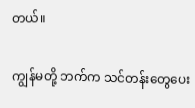တယ်။

ကျွန်မတို့ ဘက်က သင်တန်းတွေပေး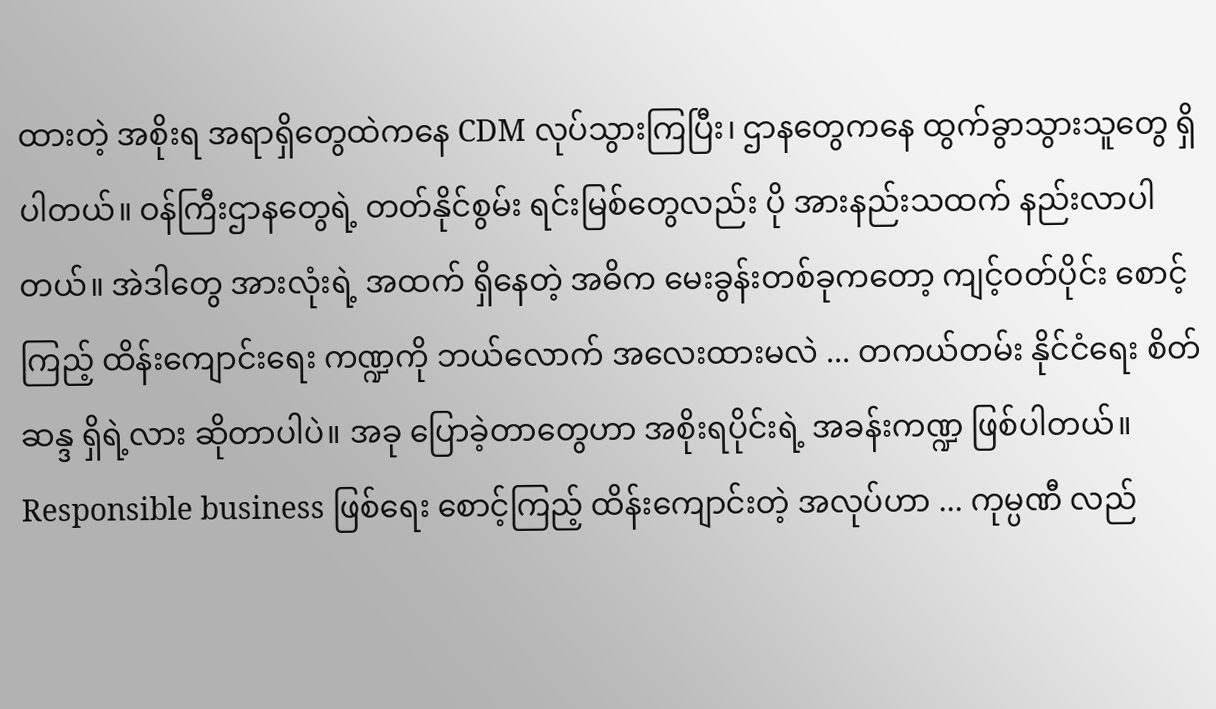ထားတဲ့ အစိုးရ အရာရှိတွေထဲကနေ CDM လုပ်သွားကြပြီး၊ ဌာနတွေကနေ ထွက်ခွာသွားသူတွေ ရှိပါတယ်။ ဝန်ကြီးဌာနတွေရဲ့ တတ်နိုင်စွမ်း ရင်းမြစ်တွေလည်း ပို အားနည်းသထက် နည်းလာပါတယ်။ အဲဒါတွေ အားလုံးရဲ့ အထက် ရှိနေတဲ့ အဓိက မေးခွန်းတစ်ခုကတော့ ကျင့်ဝတ်ပိုင်း စောင့်ကြည့် ထိန်းကျောင်းရေး ကဏ္ဍကို ဘယ်လောက် အလေးထားမလဲ ... တကယ်တမ်း နိုင်ငံရေး စိတ်ဆန္ဒ ရှိရဲ့လား ဆိုတာပါပဲ။ အခု ပြောခဲ့တာတွေဟာ အစိုးရပိုင်းရဲ့ အခန်းကဏ္ဍ ဖြစ်ပါတယ်။ Responsible business ဖြစ်ရေး စောင့်ကြည့် ထိန်းကျောင်းတဲ့ အလုပ်ဟာ ... ကုမ္ပဏီ လည်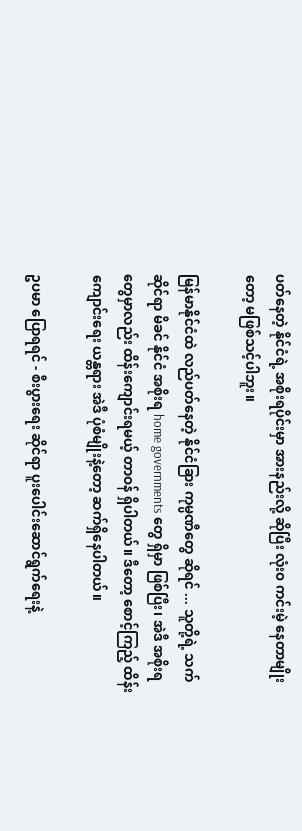ပတ်နေတဲ့ နိုင်ငံရဲ့ အစိုးရပိုင်းမှာ အားနည်းလို့ ဆိုပြီး လုံးဝ ကင်းမဲ့ နေတာမျိုးတော့ မဖြစ်သင့်ပါဘူး။

မြန်မာနိုင်ငံထဲ လည်ပတ်နေတဲ့ နိုင်ငံခြား ကုမ္ပဏီတွေ ဆိုရင် ... သူတို့ရဲ့ သက်ဆိုင်ရာ မိခင် နိုင်ငံ အစိုးရ home governments တွေ ရှိမှာ ဖြစ်ပြီး၊ အဲဒီ အစိုးရတွေမှာလည်း ထိန်းကျောင်းရမယ့် တာဝန် ရှိပါတယ်။ ဒီတော့ စောင့်ကြည့် ထိန်းကျောင်းရေး ယန္တရား အဲဒီ ပုံစံမျိုးနဲ့တော့ ဆက်ရှိနေပါတယ်။

ဥပမာ ပြောရရင် - စီးပွားရေး ဆိုင်ရာ ပူးပေါင်းဆောင်ရွက်ရေးနဲ့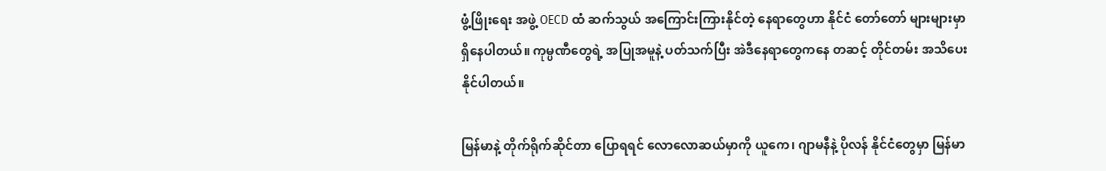ဖွံ့ဖြိုးရေး အဖွဲ့ OECD ထံ ဆက်သွယ် အကြောင်းကြားနိုင်တဲ့ နေရာတွေဟာ နိုင်ငံ တော်တော် များများမှာ ရှိနေပါတယ်။ ကုမ္ပဏီတွေရဲ့ အပြုအမူနဲ့ ပတ်သက်ပြီး အဲဒီနေရာတွေကနေ တဆင့် တိုင်တမ်း အသိပေးနိုင်ပါတယ်။

မြန်မာနဲ့ တိုက်ရိုက်ဆိုင်တာ ပြောရရင် လောလောဆယ်မှာကို ယူကေ၊ ဂျာမနီနဲ့ ပိုလန် နိုင်ငံတွေမှာ မြန်မာ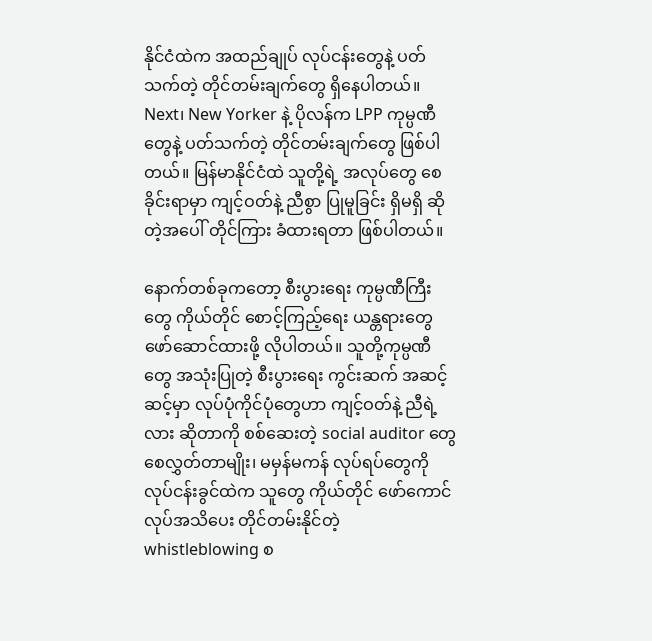နိုင်ငံထဲက အထည်ချုပ် လုပ်ငန်းတွေနဲ့ ပတ်သက်တဲ့ တိုင်တမ်းချက်တွေ ရှိနေပါတယ်။ Next၊ New Yorker နဲ့ ပိုလန်က LPP ကုမ္ပဏီတွေနဲ့ ပတ်သက်တဲ့ တိုင်တမ်းချက်တွေ ဖြစ်ပါတယ်။ မြန်မာနိုင်ငံထဲ သူတို့ရဲ့ အလုပ်တွေ စေခိုင်းရာမှာ ကျင့်ဝတ်နဲ့ ညီစွာ ပြုမူခြင်း ရှိမရှိ ဆိုတဲ့အပေါ် တိုင်ကြား ခံထားရတာ ဖြစ်ပါတယ်။

နောက်တစ်ခုကတော့ စီးပွားရေး ကုမ္ပဏီကြီးတွေ ကိုယ်တိုင် စောင့်ကြည့်ရေး ယန္တရားတွေ ဖော်ဆောင်ထားဖို့ လိုပါတယ်။ သူတို့ကုမ္ပဏီတွေ အသုံးပြုတဲ့ စီးပွားရေး ကွင်းဆက် အဆင့်ဆင့်မှာ လုပ်ပုံကိုင်ပုံတွေဟာ ကျင့်ဝတ်နဲ့ ညီရဲ့လား ဆိုတာကို စစ်ဆေးတဲ့ social auditor တွေ စေလွှတ်တာမျိုး၊ မမှန်မကန် လုပ်ရပ်တွေကို လုပ်ငန်းခွင်ထဲက သူတွေ ကိုယ်တိုင် ဖော်ကောင်လုပ်အသိပေး တိုင်တမ်းနိုင်တဲ့ whistleblowing စ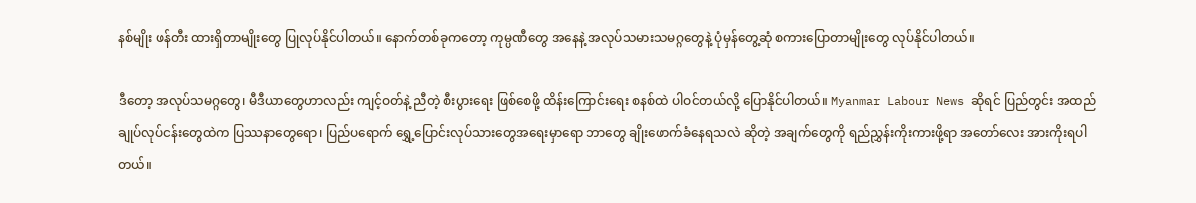နစ်မျိုး ဖန်တီး ထားရှိတာမျိုးတွေ ပြုလုပ်နိုင်ပါတယ်။ နောက်တစ်ခုကတော့ ကုမ္ပဏီတွေ အနေနဲ့ အလုပ်သမားသမဂ္ဂတွေနဲ့ ပုံမှန်တွေ့ဆုံ စကားပြောတာမျိုးတွေ လုပ်နိုင်ပါတယ်။

ဒီတော့ အလုပ်သမဂ္ဂတွေ၊ မီဒီယာတွေဟာလည်း ကျင့်ဝတ်နဲ့ ညီတဲ့ စီးပွားရေး ဖြစ်စေဖို့ ထိန်းကြောင်းရေး စနစ်ထဲ ပါဝင်တယ်လို့ ပြောနိုင်ပါတယ်။ Myanmar Labour News ဆိုရင် ပြည်တွင်း အထည်ချုပ်လုပ်ငန်းတွေထဲက ပြဿနာတွေရော၊ ပြည်ပရောက် ရွှေ့ပြောင်းလုပ်သားတွေအရေးမှာရော ဘာတွေ ချိုးဖောက်ခံနေရသလဲ ဆိုတဲ့ အချက်တွေကို ရည်ညွှန်းကိုးကားဖို့ရာ အတော်လေး အားကိုးရပါတယ်။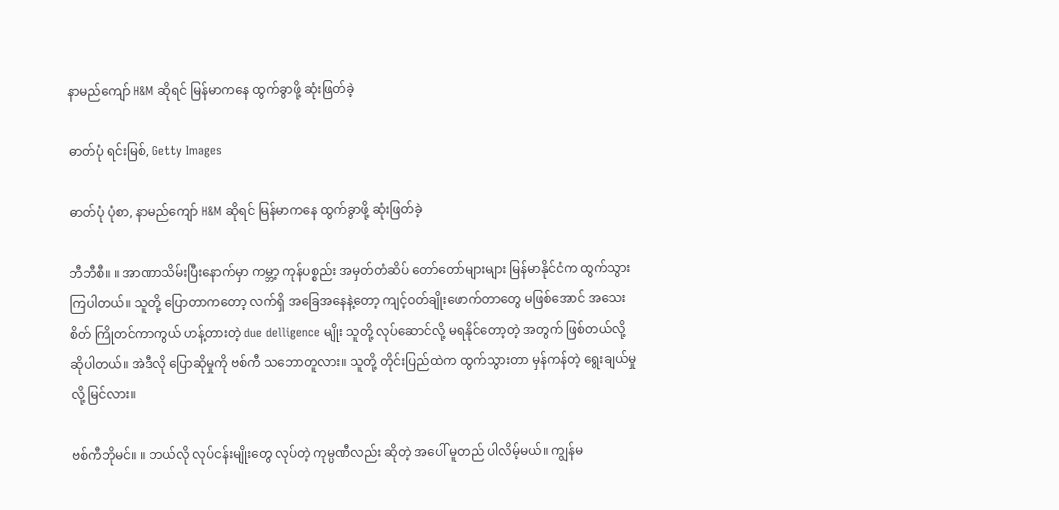နာမည်ကျော် H&M ဆိုရင် မြန်မာကနေ ထွက်ခွာဖို့ ဆုံးဖြတ်ခဲ့

ဓာတ်ပုံ ရင်းမြစ်, Getty Images

ဓာတ်ပုံ ပုံစာ, နာမည်ကျော် H&M ဆိုရင် မြန်မာကနေ ထွက်ခွာဖို့ ဆုံးဖြတ်ခဲ့

ဘီဘီစီ။ ။ အာဏာသိမ်းပြီးနောက်မှာ ကမ္ဘာ့ ကုန်ပစ္စည်း အမှတ်တံဆိပ် တော်တော်များများ မြန်မာနိုင်ငံက ထွက်သွားကြပါတယ်။ သူတို့ ပြောတာကတော့ လက်ရှိ အခြေအနေနဲ့တော့ ကျင့်ဝတ်ချိုးဖောက်တာတွေ မဖြစ်အောင် အသေးစိတ် ကြိုတင်ကာကွယ် ဟန့်တားတဲ့ due delligence မျိုး သူတို့ လုပ်ဆောင်လို့ မရနိုင်တော့တဲ့ အတွက် ဖြစ်တယ်လို့ ဆိုပါတယ်။ အဲဒီလို ပြောဆိုမှုကို ဗစ်ကီ သဘောတူလား။ သူတို့ တိုင်းပြည်ထဲက ထွက်သွားတာ မှန်ကန်တဲ့ ရွေးချယ်မှုလို့ မြင်လား။

ဗစ်ကီဘိုမင်။ ။ ဘယ်လို လုပ်ငန်းမျိုးတွေ လုပ်တဲ့ ကုမ္ပဏီလည်း ဆိုတဲ့ အပေါ် မူတည် ပါလိမ့်မယ်။ ကျွန်မ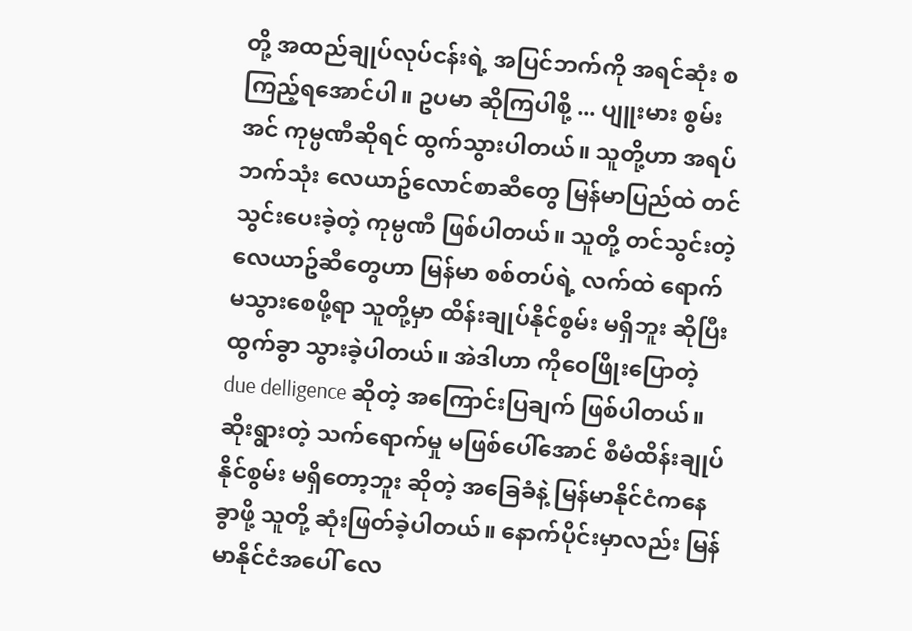တို့ အထည်ချုပ်လုပ်ငန်းရဲ့ အပြင်ဘက်ကို အရင်ဆုံး စကြည့်ရအောင်ပါ။ ဥပမာ ဆိုကြပါစို့ ... ပျူးမား စွမ်းအင် ကုမ္ပဏီဆိုရင် ထွက်သွားပါတယ်။ သူတို့ဟာ အရပ်ဘက်သုံး လေယာဥ်လောင်စာဆီတွေ မြန်မာပြည်ထဲ တင်သွင်းပေးခဲ့တဲ့ ကုမ္ပဏီ ဖြစ်ပါတယ်။ သူတို့ တင်သွင်းတဲ့ လေယာဥ်ဆီတွေဟာ မြန်မာ စစ်တပ်ရဲ့ လက်ထဲ ရောက်မသွားစေဖို့ရာ သူတို့မှာ ထိန်းချုပ်နိုင်စွမ်း မရှိဘူး ဆိုပြီး ထွက်ခွာ သွားခဲ့ပါတယ်။ အဲဒါဟာ ကိုဝေဖြိုးပြောတဲ့ due delligence ဆိုတဲ့ အကြောင်းပြချက် ဖြစ်ပါတယ်။ ဆိုးရွားတဲ့ သက်ရောက်မှု မဖြစ်ပေါ်အောင် စီမံထိန်းချုပ်နိုင်စွမ်း မရှိတော့ဘူး ဆိုတဲ့ အခြေခံနဲ့ မြန်မာနိုင်ငံကနေ ခွာဖို့ သူတို့ ဆုံးဖြတ်ခဲ့ပါတယ်။ နောက်ပိုင်းမှာလည်း မြန်မာနိုင်ငံအပေါ် လေ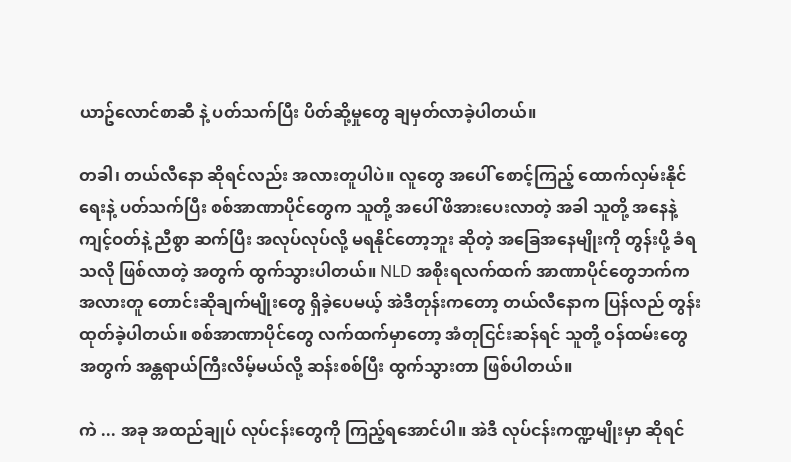ယာဥ်လောင်စာဆီ နဲ့ ပတ်သက်ပြီး ပိတ်ဆို့မှုတွေ ချမှတ်လာခဲ့ပါတယ်။

တခါ၊ တယ်လီနော ဆိုရင်လည်း အလားတူပါပဲ။ လူတွေ အပေါ် စောင့်ကြည့် ထောက်လှမ်းနိုင်ရေးနဲ့ ပတ်သက်ပြီး စစ်အာဏာပိုင်တွေက သူတို့ အပေါ် ဖိအားပေးလာတဲ့ အခါ သူတို့ အနေနဲ့ ကျင့်ဝတ်နဲ့ ညီစွာ ဆက်ပြီး အလုပ်လုပ်လို့ မရနိုင်တော့ဘူး ဆိုတဲ့ အခြေအနေမျိုးကို တွန်းပို့ ခံရသလို ဖြစ်လာတဲ့ အတွက် ထွက်သွားပါတယ်။ NLD အစိုးရလက်ထက် အာဏာပိုင်တွေဘက်က အလားတူ တောင်းဆိုချက်မျိုးတွေ ရှိခဲ့ပေမယ့် အဲဒီတုန်းကတော့ တယ်လီနောက ပြန်လည် တွန်းထုတ်ခဲ့ပါတယ်။ စစ်အာဏာပိုင်တွေ လက်ထက်မှာတော့ အံတုငြင်းဆန်ရင် သူတို့ ဝန်ထမ်းတွေ အတွက် အန္တရာယ်ကြီးလိမ့်မယ်လို့ ဆန်းစစ်ပြီး ထွက်သွားတာ ဖြစ်ပါတယ်။

ကဲ ... အခု အထည်ချုပ် လုပ်ငန်းတွေကို ကြည့်ရအောင်ပါ။ အဲဒီ လုပ်ငန်းကဏ္ဍမျိုးမှာ ဆိုရင်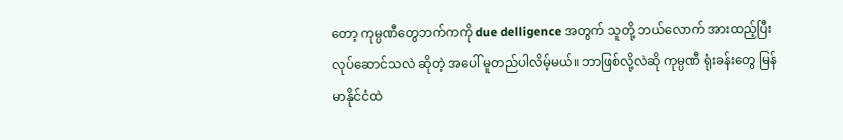တော့ ကုမ္ပဏီတွေဘက်ကကို due delligence အတွက် သူတို့ ဘယ်လောက် အားထည့်ပြီး လုပ်ဆောင်သလဲ ဆိုတဲ့ အပေါ် မူတည်ပါလိမ့်မယ်။ ဘာဖြစ်လို့လဲဆို ကုမ္ပဏီ ရုံးခန်းတွေ မြန်မာနိုင်ငံထဲ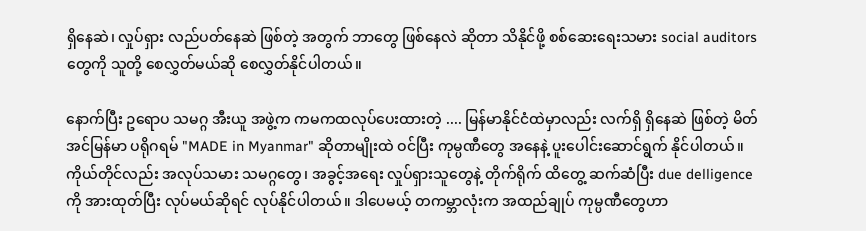ရှိနေဆဲ၊ လှုပ်ရှား လည်ပတ်နေဆဲ ဖြစ်တဲ့ အတွက် ဘာတွေ ဖြစ်နေလဲ ဆိုတာ သိနိုင်ဖို့ စစ်ဆေးရေးသမား social auditors တွေကို သူတို့ စေလွှတ်မယ်ဆို စေလွှတ်နိုင်ပါတယ်။

နောက်ပြီး ဥရောပ သမဂ္ဂ အီးယူ အဖွဲ့က ကမကထလုပ်ပေးထားတဲ့ .... မြန်မာနိုင်ငံထဲမှာလည်း လက်ရှိ ရှိနေဆဲ ဖြစ်တဲ့ မိတ်အင်မြန်မာ ပရိုဂရမ် "MADE in Myanmar" ဆိုတာမျိုးထဲ ဝင်ပြီး ကုမ္ပဏီတွေ အနေနဲ့ ပူးပေါင်းဆောင်ရွက် နိုင်ပါတယ်။ ကိုယ်တိုင်လည်း အလုပ်သမား သမဂ္ဂတွေ၊ အခွင့်အရေး လှုပ်ရှားသူတွေနဲ့ တိုက်ရိုက် ထိတွေ့ ဆက်ဆံပြီး due delligence ကို အားထုတ်ပြီး လုပ်မယ်ဆိုရင် လုပ်နိုင်ပါတယ်။ ဒါပေမယ့် တကမ္ဘာလုံးက အထည်ချုပ် ကုမ္ပဏီတွေဟာ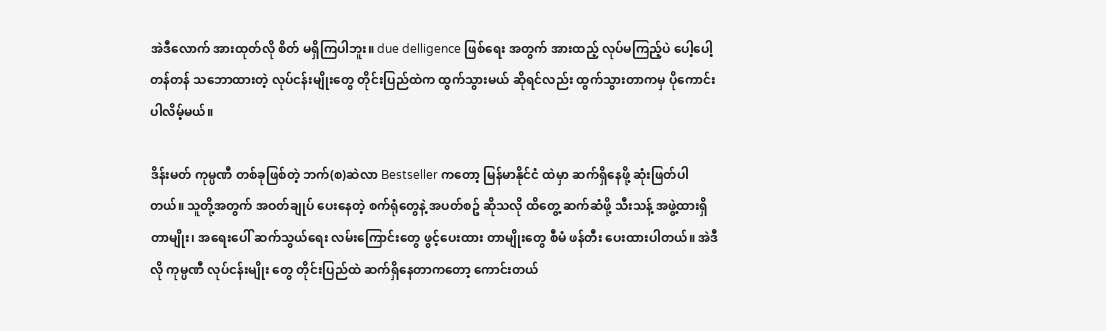အဲဒီလောက် အားထုတ်လို စိတ် မရှိကြပါဘူး။ due delligence ဖြစ်ရေး အတွက် အားထည့် လုပ်မကြည့်ပဲ ပေါ့ပေါ့တန်တန် သဘောထားတဲ့ လုပ်ငန်းမျိုးတွေ တိုင်းပြည်ထဲက ထွက်သွားမယ် ဆိုရင်လည်း ထွက်သွားတာကမှ ပိုကောင်းပါလိမ့်မယ်။

ဒိန်းမတ် ကုမ္ပဏီ တစ်ခုဖြစ်တဲ့ ဘက်(စ)ဆဲလာ Bestseller ကတော့ မြန်မာနိုင်ငံ ထဲမှာ ဆက်ရှိနေဖို့ ဆုံးဖြတ်ပါတယ်။ သူတို့အတွက် အဝတ်ချုပ် ပေးနေတဲ့ စက်ရုံတွေနဲ့ အပတ်စဥ် ဆိုသလို ထိတွေ့ ဆက်ဆံဖို့ သီးသန့် အဖွဲ့ထားရှိတာမျိုး၊ အရေးပေါ် ဆက်သွယ်ရေး လမ်းကြောင်းတွေ ဖွင့်ပေးထား တာမျိုးတွေ စီမံ ဖန်တီး ပေးထားပါတယ်။ အဲဒီလို ကုမ္ပဏီ လုပ်ငန်းမျိုး တွေ တိုင်းပြည်ထဲ ဆက်ရှိနေတာကတော့ ကောင်းတယ်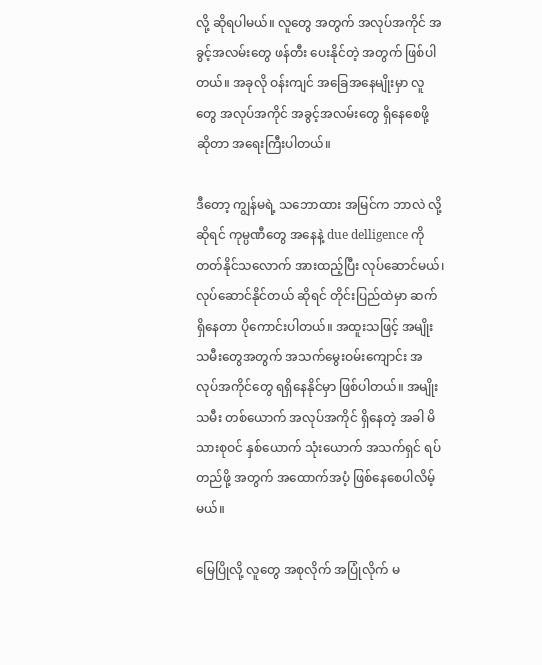လို့ ဆိုရပါမယ်။ လူတွေ အတွက် အလုပ်အကိုင် အခွင့်အလမ်းတွေ ဖန်တီး ပေးနိုင်တဲ့ အတွက် ဖြစ်ပါတယ်။ အခုလို ဝန်းကျင် အခြေအနေမျိုးမှာ လူတွေ အလုပ်အကိုင် အခွင့်အလမ်းတွေ ရှိနေစေဖို့ ဆိုတာ အရေးကြီးပါတယ်။

ဒီတော့ ကျွန်မရဲ့ သဘောထား အမြင်က ဘာလဲ လို့ ဆိုရင် ကုမ္ပဏီတွေ အနေနဲ့ due delligence ကို တတ်နိုင်သလောက် အားထည့်ပြီး လုပ်ဆောင်မယ်၊ လုပ်ဆောင်နိုင်တယ် ဆိုရင် တိုင်းပြည်ထဲမှာ ဆက်ရှိနေတာ ပိုကောင်းပါတယ်။ အထူးသဖြင့် အမျိုးသမီးတွေအတွက် အသက်မွေးဝမ်းကျောင်း အလုပ်အကိုင်တွေ ရရှိနေနိုင်မှာ ဖြစ်ပါတယ်။ အမျိုးသမီး တစ်ယောက် အလုပ်အကိုင် ရှိနေတဲ့ အခါ မိသားစုဝင် နှစ်ယောက် သုံးယောက် အသက်ရှင် ရပ်တည်ဖို့ အတွက် အထောက်အပံ့ ဖြစ်နေစေပါလိမ့်မယ်။

မြေပြိုလို့ လူတွေ အစုလိုက် အပြုံလိုက် မ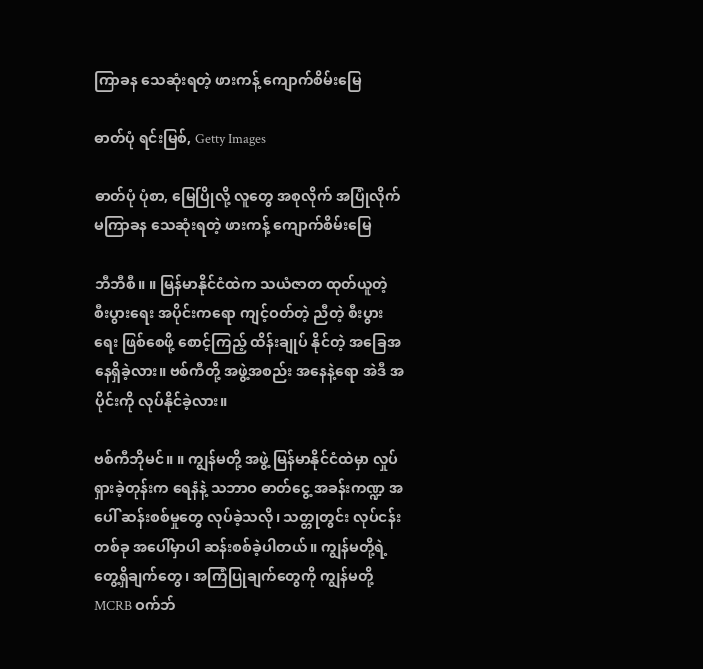ကြာခန သေဆုံးရတဲ့ ဖားကန့် ကျောက်စိမ်းမြေ

ဓာတ်ပုံ ရင်းမြစ်, Getty Images

ဓာတ်ပုံ ပုံစာ, မြေပြိုလို့ လူတွေ အစုလိုက် အပြုံလိုက် မကြာခန သေဆုံးရတဲ့ ဖားကန့် ကျောက်စိမ်းမြေ

ဘီဘီစီ။ ။ မြန်မာနိုင်ငံထဲက သယံဇာတ ထုတ်ယူတဲ့ စီးပွားရေး အပိုင်းကရော ကျင့်ဝတ်တဲ့ ညီတဲ့ စီးပွားရေး ဖြစ်စေဖို့ စောင့်ကြည့် ထိန်းချုပ် နိုင်တဲ့ အခြေအနေရှိခဲ့လား။ ဗစ်ကီတို့ အဖွဲ့အစည်း အနေနဲ့ရော အဲဒီ အပိုင်းကို လုပ်နိုင်ခဲ့လား။

ဗစ်ကီဘိုမင်။ ။ ကျွန်မတို့ အဖွဲ့ မြန်မာနိုင်ငံထဲမှာ လှုပ်ရှားခဲ့တုန်းက ရေနံနဲ့ သဘာဝ ဓာတ်ငွေ့ အခန်းကဏ္ဍ အပေါ် ဆန်းစစ်မှုတွေ လုပ်ခဲ့သလို၊ သတ္တုတွင်း လုပ်ငန်း တစ်ခု အပေါ်မှာပါ ဆန်းစစ်ခဲ့ပါတယ်။ ကျွန်မတို့ရဲ့ တွေ့ရှိချက်တွေ၊ အကြံပြုချက်တွေကို ကျွန်မတို့ MCRB ဝက်ဘ်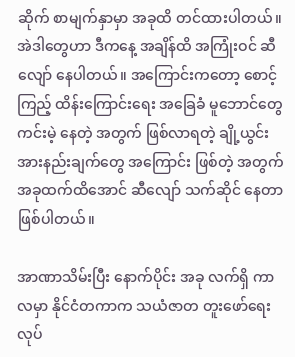ဆိုက် စာမျက်နှာမှာ အခုထိ တင်ထားပါတယ်။ အဲဒါတွေဟာ ဒီကနေ့ အချိန်ထိ အကြုံးဝင် ဆီလျော် နေပါတယ်။ အကြောင်းကတော့ စောင့်ကြည့် ထိန်းကြောင်းရေး အခြေခံ မူဘောင်တွေ ကင်းမဲ့ နေတဲ့ အတွက် ဖြစ်လာရတဲ့ ချို့ယွင်း အားနည်းချက်တွေ အကြောင်း ဖြစ်တဲ့ အတွက် အခုထက်ထိအောင် ဆီလျော် သက်ဆိုင် နေတာ ဖြစ်ပါတယ်။

အာဏာသိမ်းပြီး နောက်ပိုင်း အခု လက်ရှိ ကာလမှာ နိုင်ငံတကာက သယံဇာတ တူးဖော်ရေး လုပ်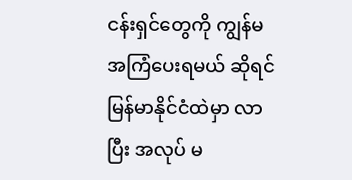ငန်းရှင်တွေကို ကျွန်မ အကြံပေးရမယ် ဆိုရင် မြန်မာနိုင်ငံထဲမှာ လာပြီး အလုပ် မ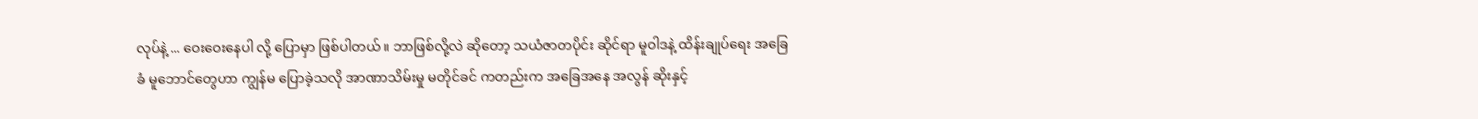လုပ်နဲ့ ... ဝေးဝေးနေပါ လို့ ပြောမှာ ဖြစ်ပါတယ်။ ဘာဖြစ်လို့လဲ ဆိုတော့ သယံဇာတပိုင်း ဆိုင်ရာ မူဝါဒနဲ့ ထိန်းချုပ်ရေး အခြေခံ မူဘောင်တွေဟာ ကျွန်မ ပြောခဲ့သလို အာဏာသိမ်းမှု မတိုင်ခင် ကတည်းက အခြေအနေ အလွန် ဆိုးနှင့်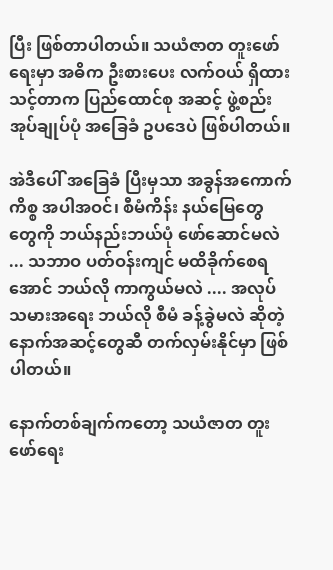ပြီး ဖြစ်တာပါတယ်။ သယံဇာတ တူးဖော်ရေးမှာ အဓိက ဦးစားပေး လက်ဝယ် ရှိထားသင့်တာက ပြည်ထောင်စု အဆင့် ဖွဲ့စည်း အုပ်ချုပ်ပုံ အခြေခံ ဥပဒေပဲ ဖြစ်ပါတယ်။

အဲဒီပေါ် အခြေခံ ပြီးမှသာ အခွန်အကောက် ကိစ္စ အပါအဝင်၊ စီမံကိန်း နယ်မြေတွေ တွေကို ဘယ်နည်းဘယ်ပုံ ဖော်ဆောင်မလဲ ... သဘာဝ ပတ်ဝန်းကျင် မထိခိုက်စေရအောင် ဘယ်လို ကာကွယ်မလဲ .... အလုပ်သမားအရေး ဘယ်လို စီမံ ခန့်ခွဲမလဲ ဆိုတဲ့ နောက်အဆင့်တွေဆီ တက်လှမ်းနိုင်မှာ ဖြစ်ပါတယ်။

နောက်တစ်ချက်ကတော့ သယံဇာတ တူးဖော်ရေး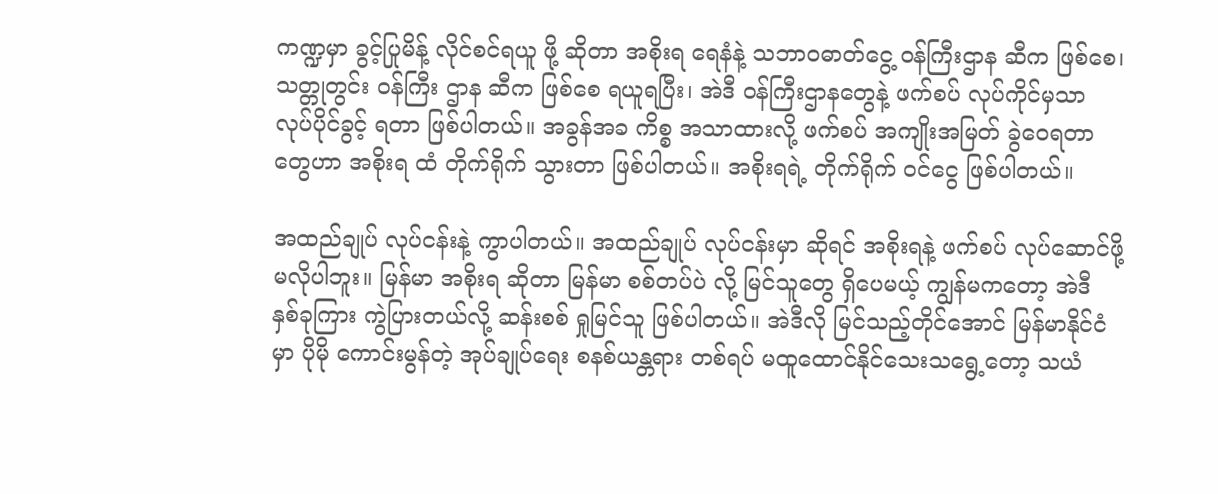ကဏ္ဍမှာ ခွင့်ပြုမိန့် လိုင်စင်ရယူ ဖို့ ဆိုတာ အစိုးရ ရေနံနဲ့ သဘာဝဓာတ်ငွေ့ ဝန်ကြီးဌာန ဆီက ဖြစ်စေ၊ သတ္တုတွင်း ဝန်ကြီး ဌာန ဆီက ဖြစ်စေ ရယူရပြီး၊ အဲဒီ ဝန်ကြီးဌာနတွေနဲ့ ဖက်စပ် လုပ်ကိုင်မှသာ လုပ်ပိုင်ခွင့် ရတာ ဖြစ်ပါတယ်။ အခွန်အခ ကိစ္စ အသာထားလို့ ဖက်စပ် အကျိုးအမြတ် ခွဲဝေရတာတွေဟာ အစိုးရ ထံ တိုက်ရိုက် သွားတာ ဖြစ်ပါတယ်။ အစိုးရရဲ့ တိုက်ရိုက် ဝင်ငွေ ဖြစ်ပါတယ်။

အထည်ချုပ် လုပ်ငန်းနဲ့ ကွာပါတယ်။ အထည်ချုပ် လုပ်ငန်းမှာ ဆိုရင် အစိုးရနဲ့ ဖက်စပ် လုပ်ဆောင်ဖို့ မလိုပါဘူး။ မြန်မာ အစိုးရ ဆိုတာ မြန်မာ စစ်တပ်ပဲ လို့ မြင်သူတွေ ရှိပေမယ့် ကျွန်မကတော့ အဲဒီ နှစ်ခုကြား ကွဲပြားတယ်လို့ ဆန်းစစ် ရှုမြင်သူ ဖြစ်ပါတယ်။ အဲဒီလို မြင်သည့်တိုင်အောင် မြန်မာနိုင်ငံမှာ ပိုမို ကောင်းမွန်တဲ့ အုပ်ချုပ်ရေး စနစ်ယန္တရား တစ်ရပ် မထူထောင်နိုင်သေးသရွေ့တော့ သယံ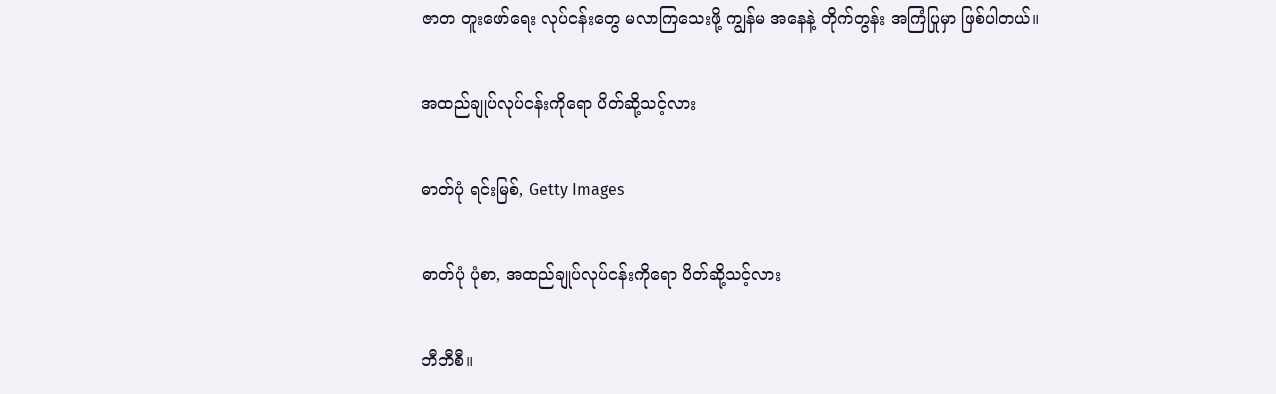ဇာတ တူးဖော်ရေး လုပ်ငန်းတွေ မလာကြသေးဖို့ ကျွန်မ အနေနဲ့ တိုက်တွန်း အကြံပြုမှာ ဖြစ်ပါတယ်။

အထည်ချုပ်လုပ်ငန်းကိုရော ပိတ်ဆို့သင့်လား

ဓာတ်ပုံ ရင်းမြစ်, Getty Images

ဓာတ်ပုံ ပုံစာ, အထည်ချုပ်လုပ်ငန်းကိုရော ပိတ်ဆို့သင့်လား

ဘီဘီစီ။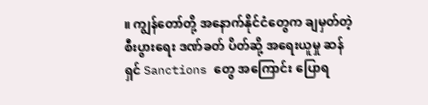။ ကျွန်တော်တို့ အနောက်နိုင်ငံတွေက ချမှတ်တဲ့ စီးပွားရေး ဒဏ်ခတ် ပိတ်ဆို့ အရေးယူမှု ဆန်ရှင် Sanctions တွေ အကြောင်း ပြောရ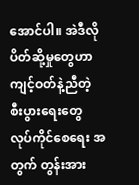အောင်ပါ။ အဲဒီလို ပိတ်ဆို့မှုတွေဟာ ကျင့်ဝတ်နဲ့ညီတဲ့ စီးပွားရေးတွေ လုပ်ကိုင်စေရေး အတွက် တွန်းအား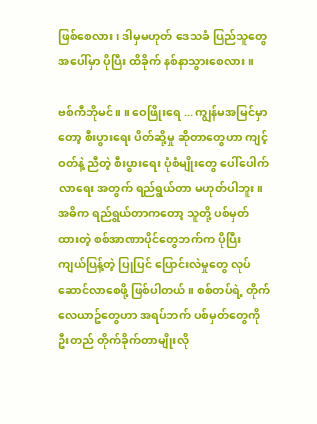ဖြစ်စေလား၊ ဒါမှမဟုတ် ဒေသခံ ပြည်သူတွေ အပေါ်မှာ ပိုပြီး ထိခိုက် နစ်နာသွားစေလား။

ဗစ်ကီဘိုမင်။ ။ ဝေဖြိုးရေ ... ကျွန်မအမြင်မှာတော့ စီးပွားရေး ပိတ်ဆို့မှု ဆိုတာတွေဟာ ကျင့်ဝတ်နဲ့ ညီတဲ့ စီးပွားရေး ပုံစံမျိုးတွေ ပေါ်ပေါက်လာရေး အတွက် ရည်ရွယ်တာ မဟုတ်ပါဘူး။ အဓိက ရည်ရွယ်တာကတော့ သူတို့ ပစ်မှတ်ထားတဲ့ စစ်အာဏာပိုင်တွေဘက်က ပိုပြီး ကျယ်ပြန့်တဲ့ ပြုပြင် ပြောင်းလဲမှုတွေ လုပ်ဆောင်လာစေဖို့ ဖြစ်ပါတယ်။ စစ်တပ်ရဲ့ တိုက်လေယာဥ်တွေဟာ အရပ်ဘက် ပစ်မှတ်တွေကို ဦးတည် တိုက်ခိုက်တာမျိုးလို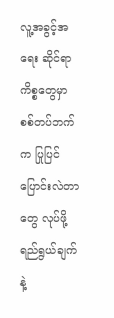လူ့အခွင့်အရေး ဆိုင်ရာ ကိစ္စတွေမှာ စစ်တပ်ဘက်က ပြုပြင် ပြောင်းလဲတာတွေ လုပ်ဖို့ ရည်ရွယ်ချက်နဲ့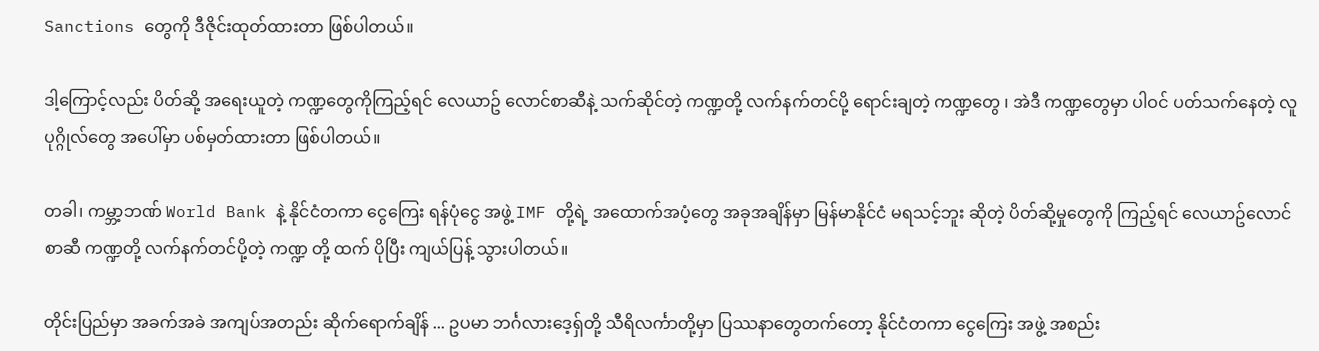Sanctions တွေကို ဒီဇိုင်းထုတ်ထားတာ ဖြစ်ပါတယ်။

ဒါ့ကြောင့်လည်း ပိတ်ဆို့ အရေးယူတဲ့ ကဏ္ဍတွေကိုကြည့်ရင် လေယာဥ် လောင်စာဆီနဲ့ သက်ဆိုင်တဲ့ ကဏ္ဍတို့ လက်နက်တင်ပို့ ရောင်းချတဲ့ ကဏ္ဍတွေ ၊ အဲဒီ ကဏ္ဍတွေမှာ ပါဝင် ပတ်သက်နေတဲ့ လူပုဂ္ဂိုလ်တွေ အပေါ်မှာ ပစ်မှတ်ထားတာ ဖြစ်ပါတယ်။

တခါ၊ ကမ္ဘာ့ဘဏ် World Bank နဲ့ နိုင်ငံတကာ ငွေကြေး ရန်ပုံငွေ အဖွဲ့ IMF တို့ရဲ့ အထောက်အပံ့တွေ အခုအချိန်မှာ မြန်မာနိုင်ငံ မရသင့်ဘူး ဆိုတဲ့ ပိတ်ဆို့မှုတွေကို ကြည့်ရင် လေယာဥ်လောင်စာဆီ ကဏ္ဍတို့ လက်နက်တင်ပို့တဲ့ ကဏ္ဍ တို့ ထက် ပိုပြီး ကျယ်ပြန့် သွားပါတယ်။

တိုင်းပြည်မှာ အခက်အခဲ အကျပ်အတည်း ဆိုက်ရောက်ချိန် ... ဥပမာ ဘင်္ဂလားဒေ့ရှ်တို့ သီရိလင်္ကာတို့မှာ ပြဿနာတွေတက်တော့ နိုင်ငံတကာ ငွေကြေး အဖွဲ့ အစည်း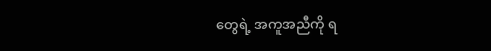တွေရဲ့ အကူအညီကို ရ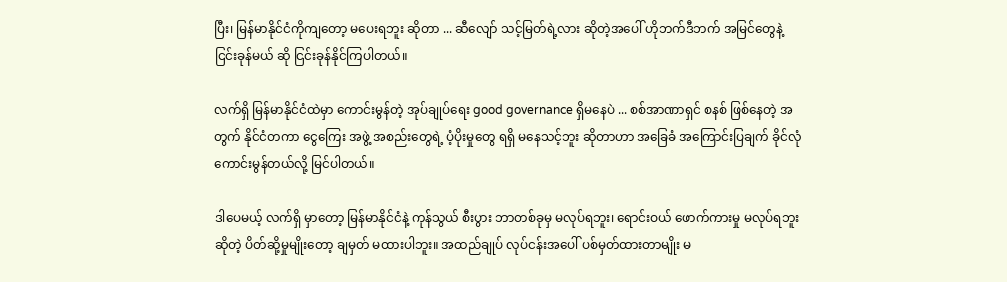ပြီး၊ မြန်မာနိုင်ငံကိုကျတော့ မပေးရဘူး ဆိုတာ ... ဆီလျော် သင့်မြတ်ရဲ့လား ဆိုတဲ့အပေါ် ဟိုဘက်ဒီဘက် အမြင်တွေနဲ့ ငြင်းခုန်မယ် ဆို ငြင်းခုန်နိုင်ကြပါတယ်။

လက်ရှိ မြန်မာနိုင်ငံထဲမှာ ကောင်းမွန်တဲ့ အုပ်ချုပ်ရေး good governance ရှိမနေပဲ ... စစ်အာဏာရှင် စနစ် ဖြစ်နေတဲ့ အတွက် နိုင်ငံတကာ ငွေကြေး အဖွဲ့ အစည်းတွေရဲ့ ပံ့ပိုးမှုတွေ ရရှိ မနေသင့်ဘူး ဆိုတာဟာ အခြေခံ အကြောင်းပြချက် ခိုင်လုံ ကောင်းမွန်တယ်လို့ မြင်ပါတယ်။

ဒါပေမယ့် လက်ရှိ မှာတော့ မြန်မာနိုင်ငံနဲ့ ကုန်သွယ် စီးပွား ဘာတစ်ခုမှ မလုပ်ရဘူး၊ ရောင်းဝယ် ဖောက်ကားမှု မလုပ်ရဘူးဆိုတဲ့ ပိတ်ဆို့မှုမျိုးတော့ ချမှတ် မထားပါဘူး။ အထည်ချုပ် လုပ်ငန်းအပေါ် ပစ်မှတ်ထားတာမျိုး မ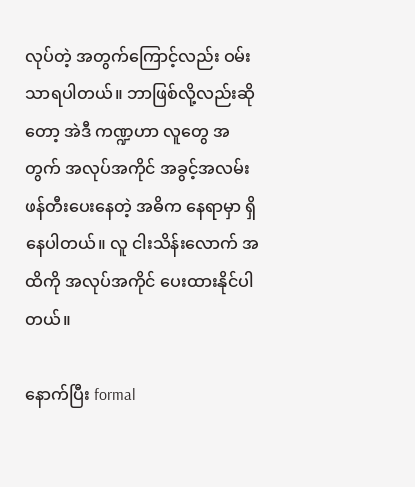လုပ်တဲ့ အတွက်ကြောင့်လည်း ဝမ်းသာရပါတယ်။ ဘာဖြစ်လို့လည်းဆိုတော့ အဲဒီ ကဏ္ဍဟာ လူတွေ အတွက် အလုပ်အကိုင် အခွင့်အလမ်း ဖန်တီးပေးနေတဲ့ အဓိက နေရာမှာ ရှိနေပါတယ်။ လူ ငါးသိန်းလောက် အထိကို အလုပ်အကိုင် ပေးထားနိုင်ပါတယ်။

နောက်ပြီး formal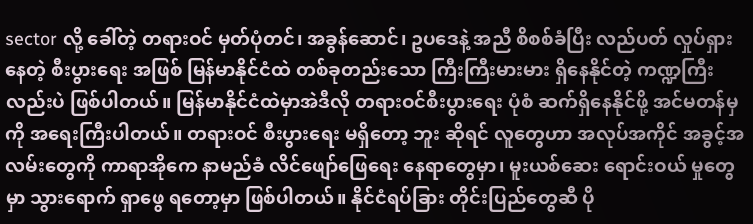sector လို့ ခေါ်တဲ့ တရားဝင် မှတ်ပုံတင်၊ အခွန်ဆောင်၊ ဥပဒေနဲ့ အညီ စိစစ်ခံပြီး လည်ပတ် လှုပ်ရှားနေတဲ့ စီးပွားရေး အဖြစ် မြန်မာနိုင်ငံထဲ တစ်ခုတည်းသော ကြီးကြီးမားမား ရှိနေနိုင်တဲ့ ကဏ္ဍကြီးလည်းပဲ ဖြစ်ပါတယ်။ မြန်မာနိုင်ငံထဲမှာအဲဒီလို တရားဝင်စီးပွားရေး ပုံစံ ဆက်ရှိနေနိုင်ဖို့ အင်မတန်မှကို အရေးကြီးပါတယ်။ တရားဝင် စီးပွားရေး မရှိတော့ ဘူး ဆိုရင် လူတွေဟာ အလုပ်အကိုင် အခွင့်အလမ်းတွေကို ကာရာအိုကေ နာမည်ခံ လိင်ဖျော်ဖြေရေး နေရာတွေမှာ၊ မူးယစ်ဆေး ရောင်းဝယ် မှုတွေမှာ သွားရောက် ရှာဖွေ ရတော့မှာ ဖြစ်ပါတယ်။ နိုင်ငံရပ်ခြား တိုင်းပြည်တွေဆီ ပို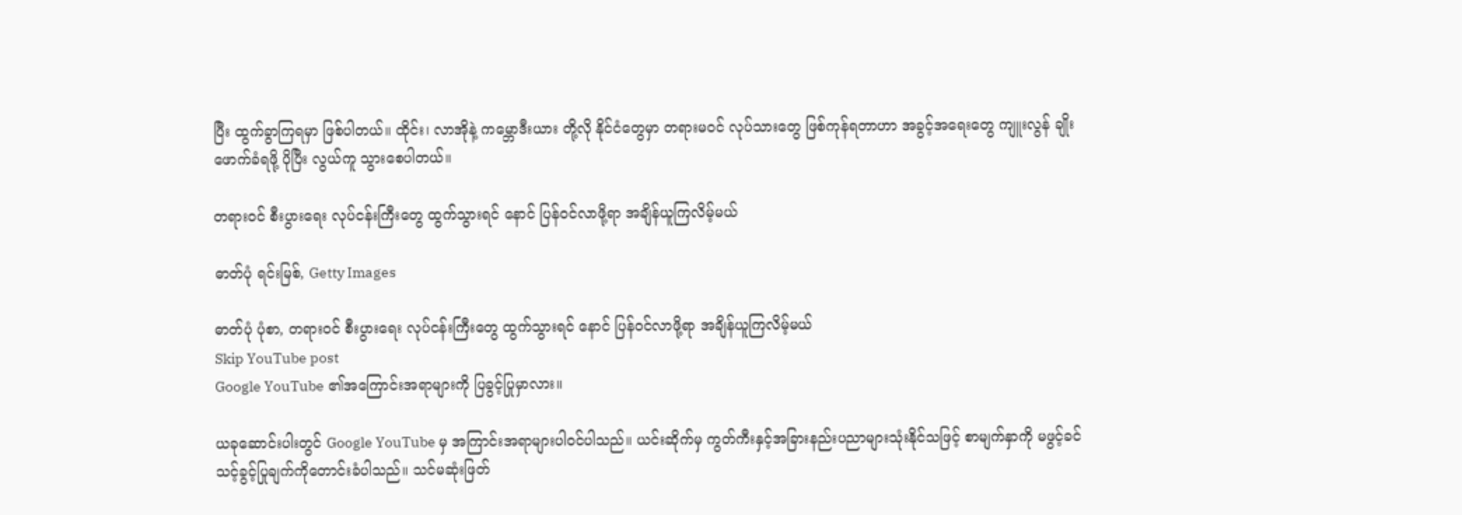ပြီး ထွက်ခွာကြရမှာ ဖြစ်ပါတယ်။ ထိုင်း၊ လာအိုနဲ့ ကမ္ဘောဒီးယား တို့လို နိုင်ငံတွေမှာ တရားမဝင် လုပ်သားတွေ ဖြစ်ကုန်ရတာဟာ အခွင့်အရေးတွေ ကျူးလွန် ချိုးဖောက်ခံရဖို့ ပိုပြီး လွယ်ကူ သွားစေပါတယ်။

တရားဝင် စီးပွားရေး လုပ်ငန်းကြီးတွေ ထွက်သွားရင် နောင် ပြန်ဝင်လာဖို့ရာ အချိန်ယူကြလိမ့်မယ်

ဓာတ်ပုံ ရင်းမြစ်, Getty Images

ဓာတ်ပုံ ပုံစာ, တရားဝင် စီးပွားရေး လုပ်ငန်းကြီးတွေ ထွက်သွားရင် နောင် ပြန်ဝင်လာဖို့ရာ အချိန်ယူကြလိမ့်မယ်
Skip YouTube post
Google YouTube ၏အကြောင်းအရာများကို ပြခွင့်ပြုမှာလား။

ယခုဆောင်းပါးတွင် Google YouTube မှ အကြာင်းအရာများပါဝင်ပါသည်။ ယင်းဆိုက်မှ ကွတ်ကီးနှင့်အခြားနည်းပညာများသုံးနိုင်သဖြင့် စာမျက်နှာကို မဖွင့်ခင် သင့်ခွင့်ပြုချက်ကိုတောင်းခံပါသည်။ သင်မဆုံးဖြတ်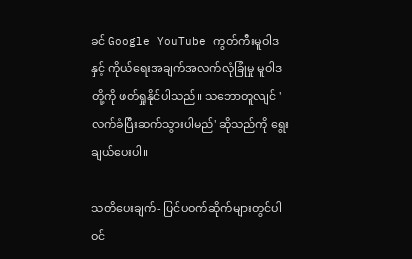ခင် Google YouTube ကွတ်ကီးမူဝါဒ နှင့် ကိုယ်ရေးအချက်အလက်လုံခြုံမှု မူဝါဒ တို့ကို ဖတ်ရှုနိုင်ပါသည်။ သဘောတူလျင် 'လက်ခံပြီးဆက်သွားပါမည်' ဆိုသည်ကို ရွေးချယ်ပေးပါ။

သတိပေးချက်- ပြင်ပဝက်ဆိုက်များတွင်ပါဝင်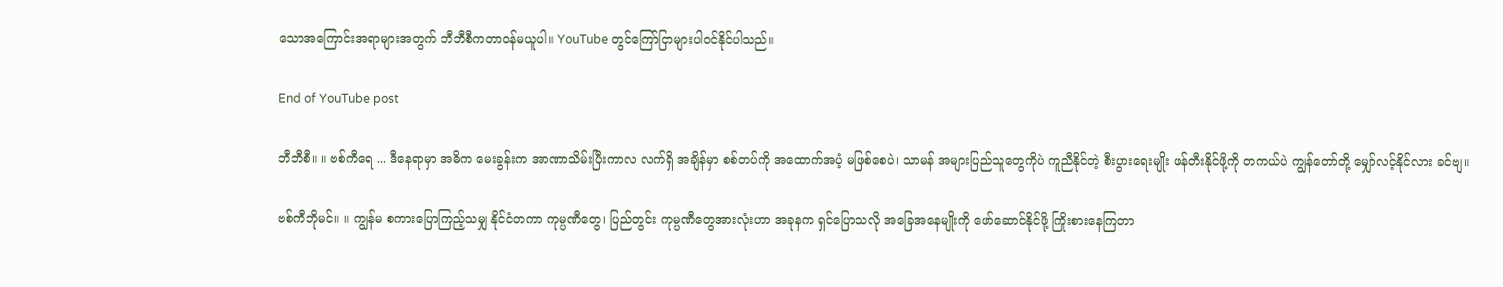သောအကြောင်းအရာများအတွက် ဘီဘီစီကတာဝန်မယူပါ။ YouTube တွင်ကြော်ငြာများပါဝင်နိုင်ပါသည်။

End of YouTube post

ဘီဘီစီ။ ။ ဗစ်ကီရေ ... ဒီနေရာမှာ အဓိက မေးခွန်းက အာဏာသိမ်းပြီးကာလ လက်ရှိ အချိန်မှာ စစ်တပ်ကို အထောက်အပံ့ မဖြစ်စေပဲ၊ သာမန် အများပြည်သူတွေကိုပဲ ကူညီနိုင်တဲ့ စီးပွားရေးမျိုး ဖန်တီးနိုင်ဖို့ကို တကယ်ပဲ ကျွန်တော်တို့ မျှော်လင့်နိုင်လား ခင်ဗျ။

ဗစ်ကီဘိုမင်။ ။ ကျွန်မ စကားပြောကြည့်သမျှ နိုင်ငံတကာ ကုမ္ပဏီတွေ၊ ပြည်တွင်း ကုမ္ပဏီတွေအားလုံးဟာ အခုနက ရှင်ပြောသလို အခြေအနေမျိုးကို ဖော်ဆောင်နိုင်ဖို့ ကြိုးစားနေကြတာ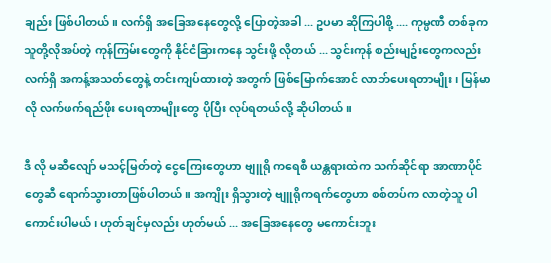ချည်း ဖြစ်ပါတယ်။ လက်ရှိ အခြေအနေတွေလို့ ပြောတဲ့အခါ ... ဥပမာ ဆိုကြပါစို့ .... ကုမ္ပဏီ တစ်ခုက သူတို့လိုအပ်တဲ့ ကုန်ကြမ်းတွေကို နိုင်ငံခြားကနေ သွင်းဖို့ လိုတယ် ... သွင်းကုန် စည်းမျဥ်းတွေကလည်း လက်ရှိ အကန့်အသတ်တွေနဲ့ တင်းကျပ်ထားတဲ့ အတွက် ဖြစ်မြောက်အောင် လာဘ်ပေးရတာမျိုး၊ မြန်မာလို လက်ဖက်ရည်ဖိုး ပေးရတာမျိုးတွေ ပိုပြီး လုပ်ရတယ်လို့ ဆိုပါတယ်။

ဒီ လို မဆီလျော် မသင့်မြတ်တဲ့ ငွေကြေးတွေဟာ ဗျူရို ကရေစီ ယန္တရားထဲက သက်ဆိုင်ရာ အာဏာပိုင်တွေဆီ ရောက်သွားတာဖြစ်ပါတယ်။ အကျိုး ရှိသွားတဲ့ ဗျူရိုကရက်တွေဟာ စစ်တပ်က လာတဲ့သူ ပါကောင်းပါမယ်၊ ဟုတ်ချင်မှလည်း ဟုတ်မယ် ... အခြေအနေတွေ မကောင်းဘူး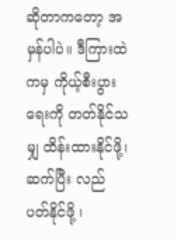ဆိုတာကတော့ အမှန်ပါပဲ။ ဒီကြားထဲကမှ ကိုယ့်စီးပွားရေးကို တတ်နိုင်သမျှ ထိန်းထားနိုင်ဖို့၊ ဆက်ပြီး လည်ပတ်နိုင်ဖို့ ၊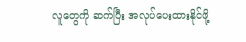လူတွေကို ဆက်ပြီး အလုပ်ပေးထားနိုင်ဖို့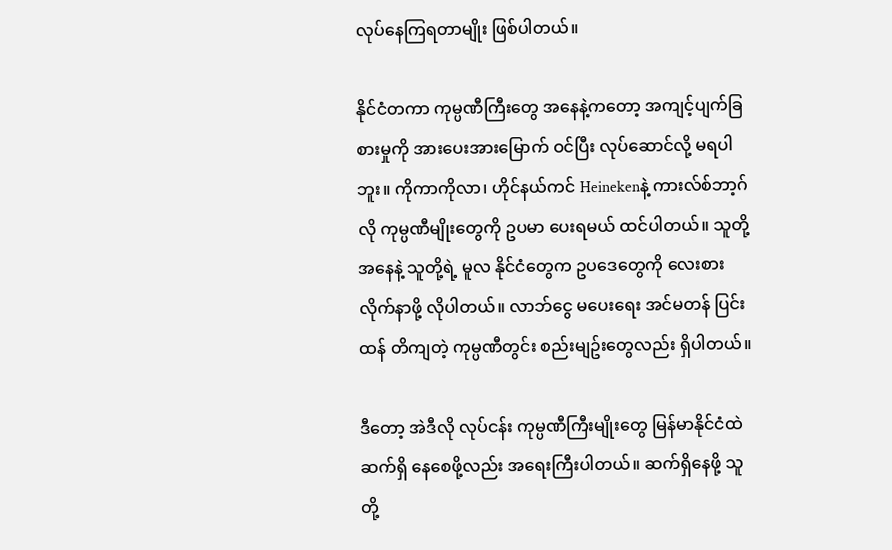လုပ်နေကြရတာမျိုး ဖြစ်ပါတယ်။

နိုင်ငံတကာ ကုမ္ပဏီကြီးတွေ အနေနဲ့ကတော့ အကျင့်ပျက်ခြစားမှုကို အားပေးအားမြောက် ဝင်ပြီး လုပ်ဆောင်လို့ မရပါဘူး။ ကိုကာကိုလာ၊ ဟိုင်နယ်ကင် Heinekenနဲ့ ကားလ်စ်ဘာ့ဂ်လို ကုမ္ပဏီမျိုးတွေကို ဥပမာ ပေးရမယ် ထင်ပါတယ်။ သူတို့အနေနဲ့ သူတို့ရဲ့ မူလ နိုင်ငံတွေက ဥပဒေတွေကို လေးစားလိုက်နာဖို့ လိုပါတယ်။ လာဘ်ငွေ မပေးရေး အင်မတန် ပြင်းထန် တိကျတဲ့ ကုမ္ပဏီတွင်း စည်းမျဥ်းတွေလည်း ရှိပါတယ်။

ဒီတော့ အဲဒီလို လုပ်ငန်း ကုမ္ပဏီကြီးမျိုးတွေ မြန်မာနိုင်ငံထဲ ဆက်ရှိ နေစေဖို့လည်း အရေးကြီးပါတယ်။ ဆက်ရှိနေဖို့ သူတို့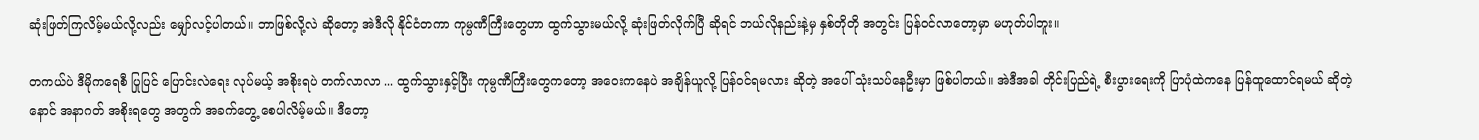ဆုံးဖြတ်ကြလိမ့်မယ်လို့လည်း မျှော်လင့်ပါတယ်။ ဘာဖြစ်လို့လဲ ဆိုတော့ အဲဒီလို နိုင်ငံတကာ ကုမ္ပဏီကြီးတွေဟာ ထွက်သွားမယ်လို့ ဆုံးဖြတ်လိုက်ပြီ ဆိုရင် ဘယ်လိုနည်းနဲ့မှ နှစ်တိုတို အတွင်း ပြန်ဝင်လာတော့မှာ မဟုတ်ပါဘူး။

တကယ်ပဲ ဒီမိုကရေစီ ပြုပြင် ပြောင်းလဲရေး လုပ်မယ့် အစိုးရပဲ တက်လာလာ ... ထွက်သွားနှင့်ပြီး ကုမ္ပဏီကြီးတွေကတော့ အဝေးကနေပဲ အချိန်ယူလို့ ပြန်ဝင်ရမလား ဆိုတဲ့ အပေါ် သုံးသပ်နေဦးမှာ ဖြစ်ပါတယ်။ အဲဒီအခါ တိုင်းပြည်ရဲ့ စီးပွားရေးကို ပြာပုံထဲကနေ ပြန်ထူထောင်ရမယ် ဆိုတဲ့ နောင် အနာဂတ် အစိုးရတွေ အတွက် အခက်တွေ့ စေပါလိမ့်မယ်။ ဒီတော့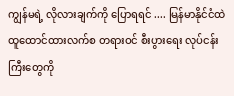ကျွန်မရဲ့ လိုလားချက်ကို ပြောရရင် .... မြန်မာနိုင်ငံထဲ ထူထောင်ထားလက်စ တရားဝင် စီးပွားရေး လုပ်ငန်းကြီးတွေကို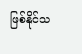ဖြစ်နိုင်သ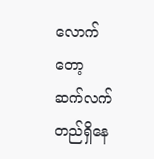လောက်တော့ ဆက်လက် တည်ရှိနေ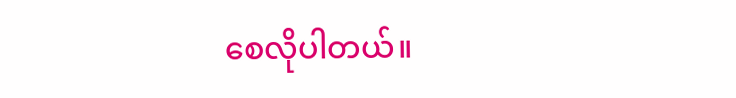စေလိုပါတယ်။